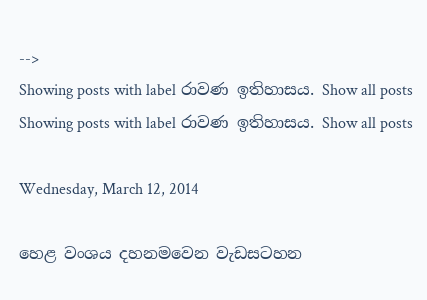-->
Showing posts with label රාවණ ඉතිහාසය. Show all posts
Showing posts with label රාවණ ඉතිහාසය. Show all posts

Wednesday, March 12, 2014

හෙළ වංශය දහනමවෙන වැඩසටහන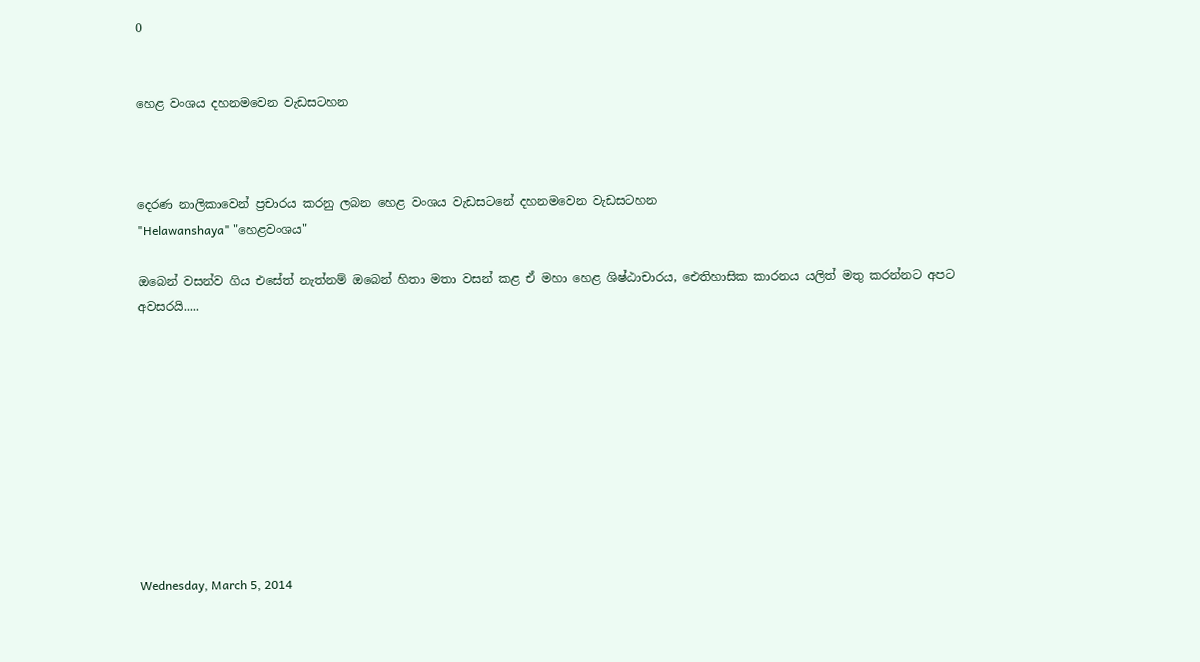0


හෙළ වංශය දහනමවෙන වැඩසටහන



දෙරණ නාලිකාවෙන් ප්‍රචාරය කරනු ලබන හෙළ වංශය වැඩසටනේ දහනමවෙන වැඩසටහන
"Helawanshaya" "හෙළවංශය"

ඔබෙන් වසන්ව ගිය එසේත් නැත්නම් ඔබෙන් හිතා මතා වසන් කළ ඒ මහා හෙළ ශිෂ්ඨාචාරය, ඓතිහාසික කාරනය යලිත් මතු කරන්නට අපට අවසරයි.....










Wednesday, March 5, 2014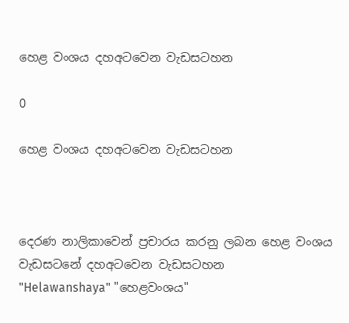හෙළ වංශය දහඅටවෙන වැඩසටහන

0

හෙළ වංශය දහඅටවෙන වැඩසටහන



දෙරණ නාලිකාවෙන් ප්‍රචාරය කරනු ලබන හෙළ වංශය වැඩසටනේ දහඅටවෙන වැඩසටහන
"Helawanshaya" "හෙළවංශය"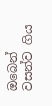ඔබෙන් වසන්ව ගිය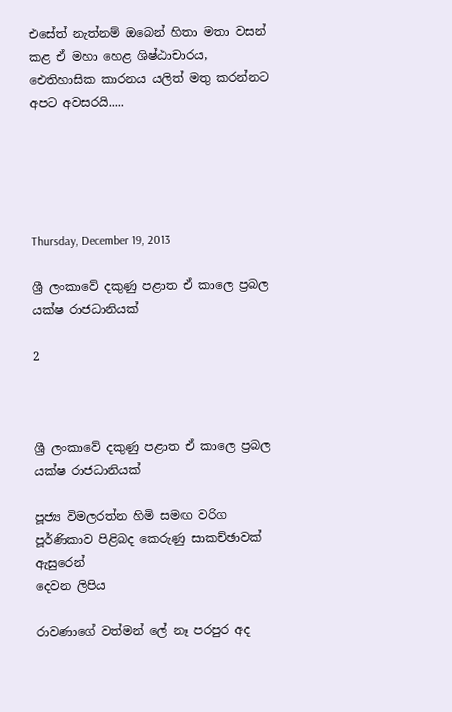එසේත් නැත්නම් ඔබෙන් හිතා මතා වසන් කළ ඒ මහා හෙළ ශිෂ්ඨාචාරය, ඓතිහාසික කාරනය යලිත් මතු කරන්නට අපට අවසරයි.....





Thursday, December 19, 2013

ශ්‍රී ලංකාවේ දකුණු පළාත ඒ කාලෙ ප්‍රබල යක්ෂ රාජධානියක්

2



ශ්‍රී ලංකාවේ දකුණු පළාත ඒ කාලෙ ප්‍රබල යක්ෂ රාජධානියක්

පූජ්‍ය විමලරත්න හිමි සමඟ වරිග පූර්ණිකාව පිළිබද කෙරුණු සාකච්ඡාවක් ඇසුරෙන්
දෙවන ලිපිය

රාවණාගේ වත්මන් ලේ නෑ පරපුර අද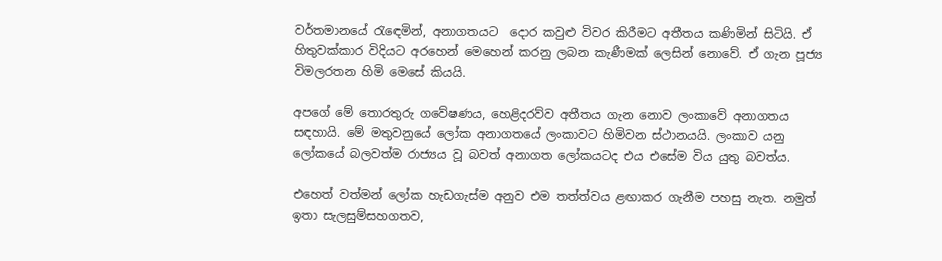වර්තමානයේ රැඳෙමින්, අනාගතයට ‍ දොර කවුළු විවර කිරීමට අතීතය කණිමින් සිටියි. ඒ හිතුවක්කාර විදියට අරහෙන් මෙහෙන් කරනු ලබන කැණීමක් ලෙසින් නොවේ. ඒ ගැන පූජ්‍ය විමලරතන හිමි මෙසේ කියයි.

අපගේ මේ තොරතුරු ගවේෂණය, හෙළිදරව්ව අතීතය ගැන නොව ලංකාවේ අනාගතය සඳහායි. මේ මතුවනුයේ ලෝක අනාගතයේ ලංකාවට හිමිවන ස්ථානයයි. ලංකාව යනු ලෝකයේ බලවත්ම රාජ්‍යය වූ බවත් අනාගත ලෝකයටද එය එසේම විය යුතු බවත්ය.

එහෙත් වත්මන් ලෝක හැඩගැස්ම අනුව එම තත්ත්වය ළඟාකර ගැනීම පහසු නැත. නමුත් ඉතා සැලසුම්සහගතව,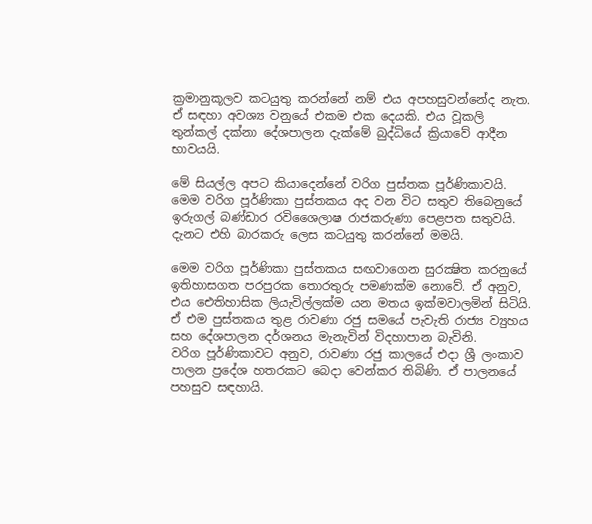ක්‍රමානුකූලව කටයුතු කරන්නේ නම් එය අපහසුවන්නේද නැත. ඒ සඳහා අවශ්‍ය වනුයේ එකම එක දෙයකි. එය වූකලි තුන්කල් දක්නා දේශපාලන දැක්මේ බුද්ධියේ ක්‍රියාවේ ආදීන භාවයයි.

මේ සියල්ල අපට කියාදෙන්නේ වරිග පුස්තක පූර්ණිකාවයි. මෙම වරිග පූර්ණිකා පුස්තකය අද වන විට සතුව තිබෙනුයේ ඉරුගල් බණ්ඩාර රවිශෛලාෂ රාජකරුණා පෙළපත සතුවයි. දැනට එහි බාරකරු ලෙස කටයුතු කරන්නේ මමයි.

මෙම වරිග පූර්ණිකා පුස්තකය සඟවාගෙන සුරක්‍ෂිත කරනුයේ ඉතිහාසගත පරපුරක තොරතුරු පමණක්ම නොවේ. ඒ අනුව, එය ඓතිහාසික ලියැවිල්ලක්ම යන මතය ඉක්මවාලමින් සිටියි. ඒ එම පුස්තකය තුළ රාවණා රජු සමයේ පැවැති රාජ්‍ය ව්‍යුහය සහ දේශපාලන දර්ශනය මැනැවින් විදහාපාන බැවිනි.
වරිග පූර්ණිකාවට අනුව, රාවණා රජු කාලයේ එදා ශ්‍රී ලංකාව පාලන ප්‍රදේශ හතරකට බෙදා වෙන්කර තිබිණි. ඒ පාලනයේ පහසුව සඳහායි.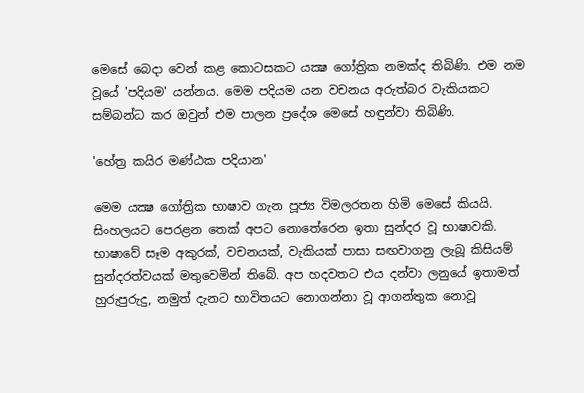මෙසේ බෙදා වෙන් කළ කොටසකට යක්‍ෂ ගෝත්‍රික නමක්ද තිබිණි. එම නම වූයේ 'පදියම' යන්නය. මෙම පදියම යන වචනය අරුත්බර වැකියකට සම්බන්ධ කර ඔවුන් එම පාලන ප්‍රදේශ මෙසේ හඳුන්වා තිබිණි.

'හේත්‍ර කයිර මණ්ඨක පදියාන'

මෙම යක්‍ෂ ගෝත්‍රික භාෂාව ගැන පූජ්‍ය විමලරතන හිමි මෙසේ කියයි.
සිංහලයට පෙරළන තෙක් අපට නොතේරෙන ඉතා සුන්දර වූ භාෂාවකි. භාෂාවේ සෑම අකුරක්, වචනයක්, වැකියක් පාසා සඟවාගනු ලැබූ කිසියම් සුන්දරත්වයක් මතුවෙමින් තිබේ. අප හදවතට එය දන්වා ලනුයේ ඉතාමත් හුරුපුරුදු, නමුත් දැනට භාවිතයට නොගන්නා වූ ආගන්තුක නොවූ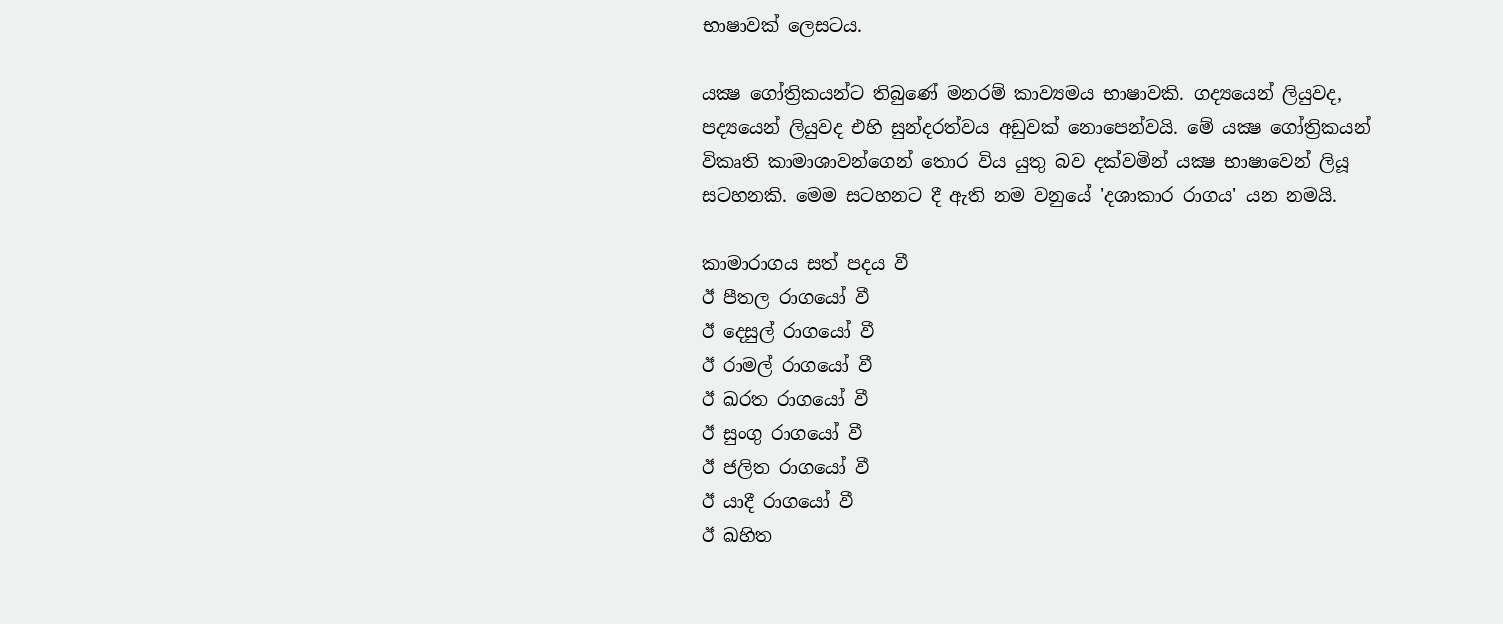භාෂාවක් ලෙසටය.

යක්‍ෂ ගෝත්‍රිකයන්ට තිබුණේ මනරම් කාව්‍යමය භාෂාවකි. ගද්‍යයෙන් ලියුවද, පද්‍යයෙන් ලියුවද එහි සුන්දරත්වය අඩුවක් නොපෙන්වයි. මේ යක්‍ෂ ගෝත්‍රිකයන් විකෘති කාමාශාවන්ගෙන් තොර විය යුතු බව දක්වමින් යක්‍ෂ භාෂාවෙන් ලියූ සටහනකි. මෙම සටහනට දී ඇති නම වනුයේ 'දශාකාර රාගය' යන නමයි.

කාමාරාගය සත් පදය වී
ඊ පීතල රාගයෝ වී
ඊ දෙසුල් රාගයෝ වී
ඊ රාමල් රාගයෝ වී
ඊ ඛරත රාගයෝ වී
ඊ සුංගු රාගයෝ වී
ඊ ජලිත රාගයෝ වී
ඊ යාදී රාගයෝ වී
ඊ ඛහිත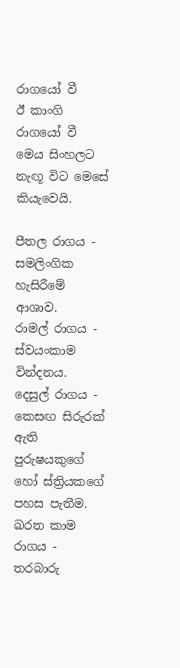රාගයෝ වී
ඊ කාංගි රාගයෝ වී
මෙය සිංහලට නැඟූ විට මෙසේ කියැවෙයි.

පීතල රාගය - සමලිංගික හැසිරීමේ ආශාව.
රාමල් රාගය - ස්වයංකාම වින්දනය.
දෙසුල් රාගය - කෙසඟ සිරුරක් ඇති පුරුෂයකුගේ හෝ ස්ත්‍රියකගේ පහස පැතීම.
ඛරත කාම රාගය - තරබාරු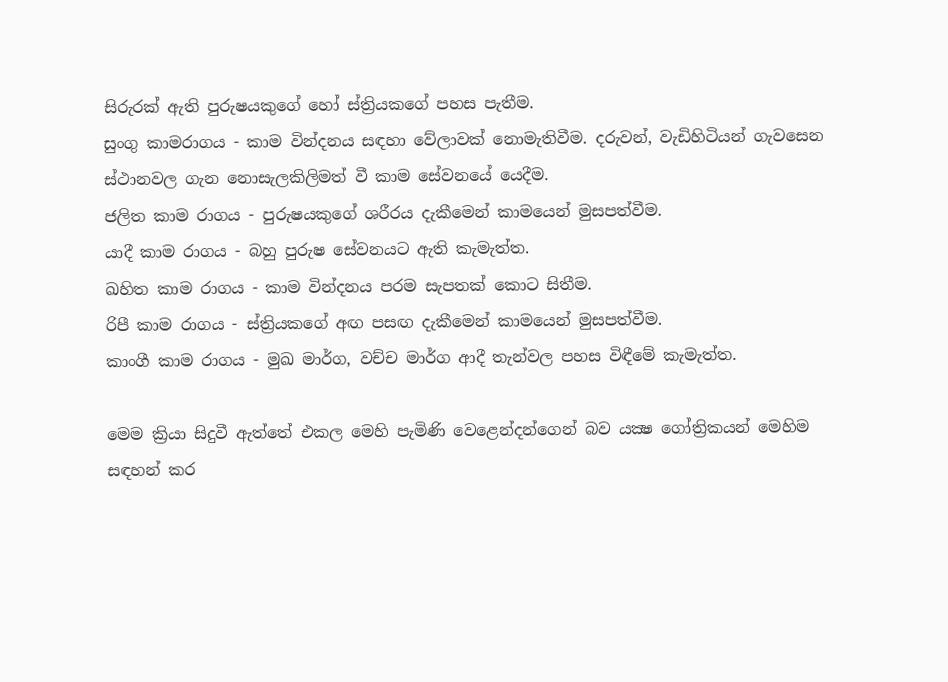සිරුරක් ඇති පුරුෂයකුගේ හෝ ස්ත්‍රියකගේ පහස පැතීම.
සුංගු කාමරාගය - කාම වින්දනය සඳහා වේලාවක් නොමැතිවීම. දරුවන්, වැඩිහිටියන් ගැවසෙන ස්ථානවල ගැන නොසැලකිලිමත් වී කාම සේවනයේ යෙදීම.
ජලිත කාම රාගය - පුරුෂයකුගේ ශරීරය දැකීමෙන් කාමයෙන් මුසපත්වීම.
යාදී කාම රාගය - බහු පුරුෂ සේවනයට ඇති කැමැත්ත.
ඛහිත කාම රාගය - කාම වින්දනය පරම සැපතක් කොට සිතීම.
රිපී කාම රාගය - ස්ත්‍රියකගේ අඟ පසඟ දැකීමෙන් කාමයෙන් මුසපත්වීම.
කාංගී කාම රාගය - මුඛ මාර්ග, වච්ච මාර්ග ආදී තැන්වල පහස විඳීමේ කැමැත්ත.

මෙම ක්‍රියා සිදුවී ඇත්තේ එකල මෙහි පැමිණි වෙළෙන්දන්ගෙන් බව යක්‍ෂ ගෝත්‍රිකයන් මෙහිම සඳහන් කර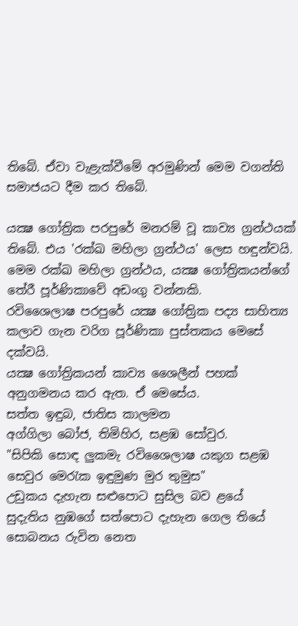තිබේ. ඒවා වැළැක්වීමේ අරමුණින් මෙම වගන්ති සමාජයට දීම කර තිබේ.

යක්‍ෂ ගෝත්‍රික පරපුරේ මනරම් වූ කාව්‍ය ග්‍රන්ථයක් තිබේ. එය 'රක්ඛ මහිලා ග්‍රන්ථය' ලෙස හඳුන්වයි. මෙම රක්ඛ මහිලා ග්‍රන්ථය, යක්‍ෂ ගෝත්‍රිකයන්ගේ තේරී පූර්ණිකාවේ අඩංගු වන්නකි.
රවිශෛලාෂ පරපුරේ යක්‍ෂ ගෝත්‍රික පද්‍ය සාහිත්‍ය කලාව ගැන වරිග පූර්ණිකා පුස්තකය මෙසේ දක්වයි.
යක්‍ෂ ගෝත්‍රිකයන් කාව්‍ය ශෛලීන් පහක් අනුගමනය කර ඇත. ඒ මෙසේය.
සත්ත ඉඳුබ, ජාතිස කාලමන
අග්ගිලා බෝජ, තිමිහිර, සළඹ සෝවුර.
"සිපිකි සොඳ ලුකමැ රවිශෛලාෂ යකුග සළඹ සෙවුර මෙරැක ඉඳුමුණ මුර තුමුස"
උඩුකය දැහැන සළුපොට සුසිල බව ළයේ
සුදැතිය නුඹගේ සත්පොට දැහැන ගෙල තියේ
සොබනය රුවින නෙත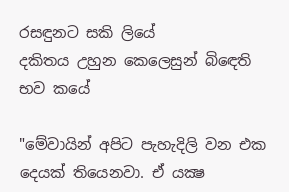රසඳුනට සකි ලියේ
දකිතය උහුන කෙලෙසුන් බිඳෙති භව කයේ

"මේවායින් අපිට පැහැදිලි වන එක දෙයක් තියෙනවා. ඒ යක්‍ෂ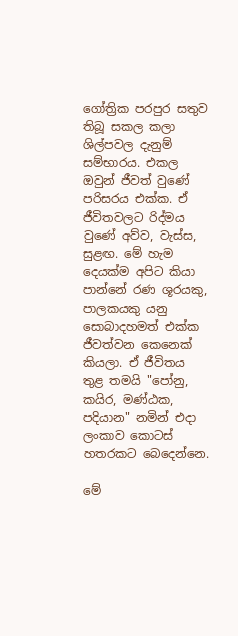ගෝත්‍රික පරපුර සතුව තිබූ සකල කලා ශිල්පවල දැනුම් සම්භාරය. එකල ඔවුන් ජීවත් වුණේ පරිසරය එක්ක. ඒ ජීවිතවලට රිද්මය වුණේ අව්ව, වැස්ස, සුළඟ. මේ හැම දෙයක්ම අපිට කියා පාන්නේ රණ ශූරයකු, පාලකයකු යනු සොබාදහමත් එක්ක ජීවත්වන කෙනෙක් කියලා. ඒ ජීවිතය තුළ තමයි "පෝනු, කයිර, මණ්ඨක, පදියාන" නමින් එදා ලංකාව කොටස් හතරකට බෙදෙන්නෙ.

මේ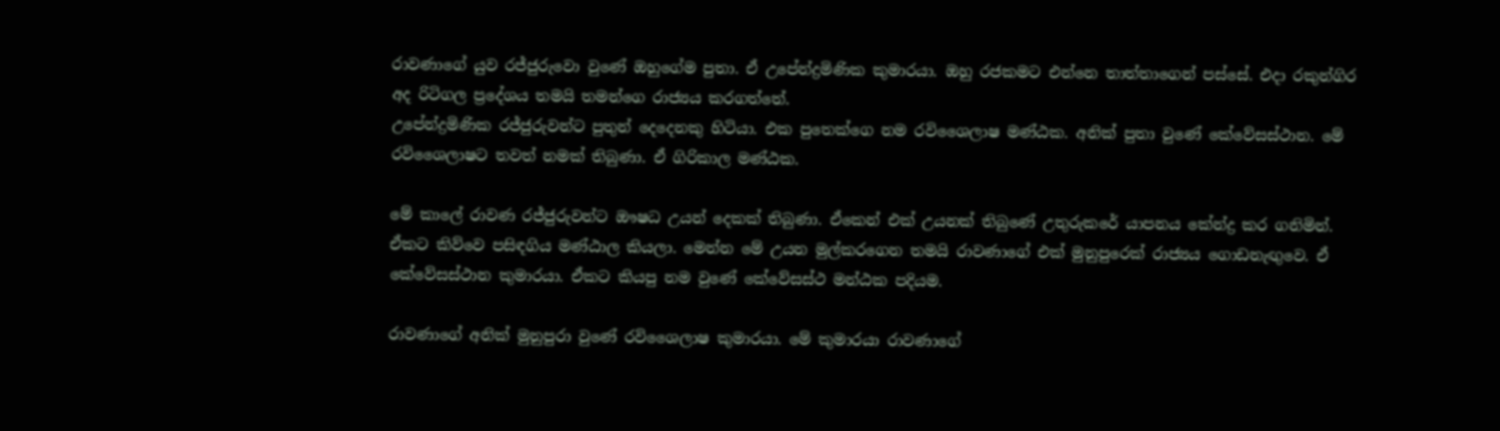රාවණාගේ යුව රජ්ජුරුවො වුණේ ඔහුගේම පුතා. ඒ උපේන්ද්‍රමිණික කුමාරයා. ඔහු රජකමට එන්නෙ තාත්තාගෙන් පස්සේ. එදා රකුන්ගිර අද රිටිගල ප්‍රදේශය තමයි තමන්ගෙ රාජ්‍යය කරගත්තේ.
උපේන්ද්‍රමිණික රජ්ජුරුවන්ට පුතුන් දෙදෙනකු හිටියා. එක පුතෙක්ගෙ නම රවිශෛලාෂ මණ්ඨක. අනික් පුතා වුණේ කේවේසස්ථාන. මේ රවිශෛලාෂට තවත් නමක් තිබුණා. ඒ ගිරිකාල මණ්ඨක.

මේ කාලේ රාවණ රජ්ජුරුවන්ට ඖෂධ උයන් දෙකක් තිබුණා. ඒකෙන් එක් උයනක් තිබුණේ උතුරුකරේ යාපනය කේන්ද්‍ර කර ගනිමින්. ඒකට කිව්වෙ පසිඳගිය මණ්ඨාල කියලා. මෙන්න මේ උයන මුල්කරගෙන තමයි රාවණාගේ එක් මුනුපුරෙක් රාජ්‍යය ගොඩනැඟුවෙ. ඒ කේවේසස්ථාන කුමාරයා. ඒකට කියපු නම වුණේ කේවේසස්ථ මන්ඨක පදියම.

රාවණාගේ අනික් මුනුපුරා වුණේ රවිශෛලාෂ කුමාරයා. මේ කුමාරයා රාවණාගේ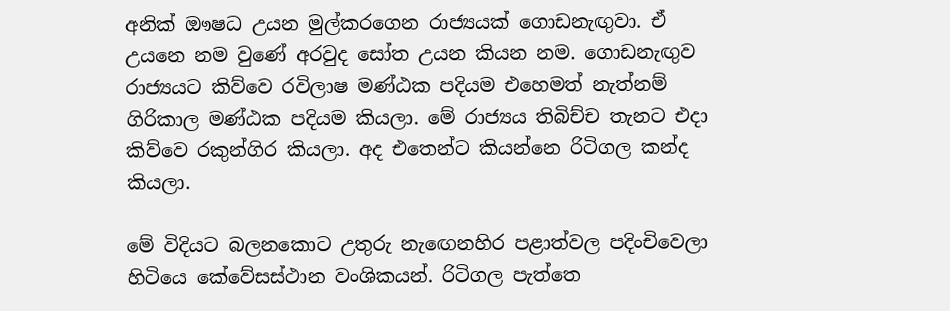අනික් ඖෂධ උයන මුල්කරගෙන රාජ්‍යයක් ගොඩනැඟුවා. ඒ උයනෙ නම වුණේ අරවුද සෝත උයන කියන නම. ගොඩනැඟුව රාජ්‍යයට කිව්වෙ රවිලාෂ මණ්ඨක පදියම එහෙමත් නැත්නම් ගිරිකාල මණ්ඨක පදියම කියලා. මේ රාජ්‍යය තිබිච්ච තැනට එදා කිව්වෙ රකුන්ගිර කියලා. අද එතෙන්ට කියන්නෙ රිටිගල කන්ද කියලා.

මේ විදියට බලනකොට උතුරු නැඟෙනහිර පළාත්වල පදිංචිවෙලා හිටියෙ කේවේසස්ථාන වංශිකයන්. රිටිගල පැත්තෙ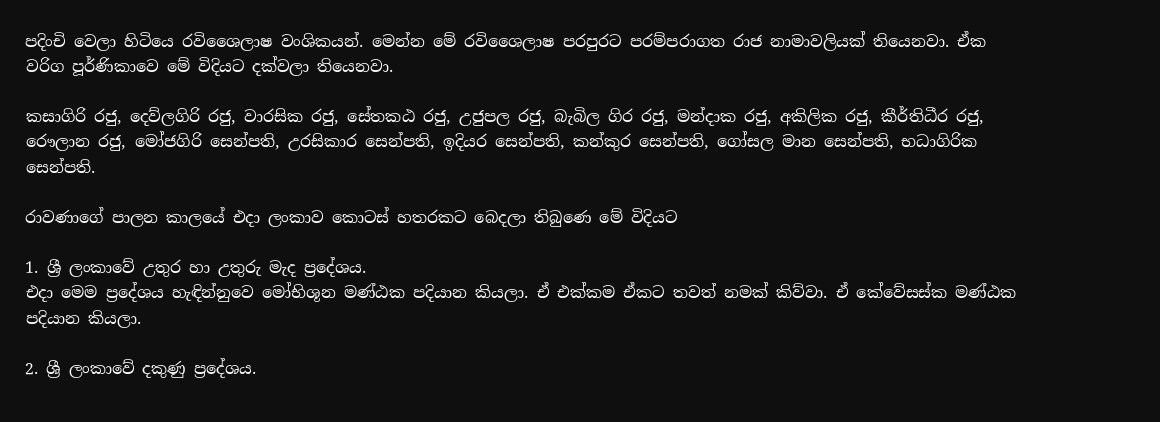පදිංචි වෙලා හිටියෙ රවිශෛලාෂ වංශිකයන්. මෙන්න මේ රවිශෛලාෂ පරපුරට පරම්පරාගත රාජ නාමාවලියක් තියෙනවා. ඒක වරිග පූර්ණිකාවෙ මේ විදියට දක්වලා තියෙනවා.

කසාගිරි රජු, දෙව්ලගිරි රජු, වාරසික රජු, සේතකඨ රජු, උජුපල රජු, බැබිල ගිර රජු, මන්දාක රජු, අකිලික රජු, කීර්තිධීර රජු, රෞලාන රජු, මෝජගිරි සෙන්පති, උරසිකාර සෙන්පති, ඉදියර සෙන්පති, කන්කුර සෙන්පති, ගෝසල මාන සෙන්පති, භධාගිරික සෙන්පති.

රාවණාගේ පාලන කාලයේ එදා ලංකාව කොටස් හතරකට බෙදලා තිබුණෙ මේ විදියට

1. ශ්‍රී ලංකාවේ උතුර හා උතුරු මැද ප්‍රදේශය.
එදා මෙම ප්‍රදේශය හැඳින්නුවෙ මෝභිශූන මණ්ඨක පදියාන කියලා. ඒ එක්කම ඒකට තවත් නමක් කිව්වා. ඒ කේවේසස්ක මණ්ඨක පදියාන කියලා.

2. ශ්‍රී ලංකාවේ දකුණු ප්‍රදේශය.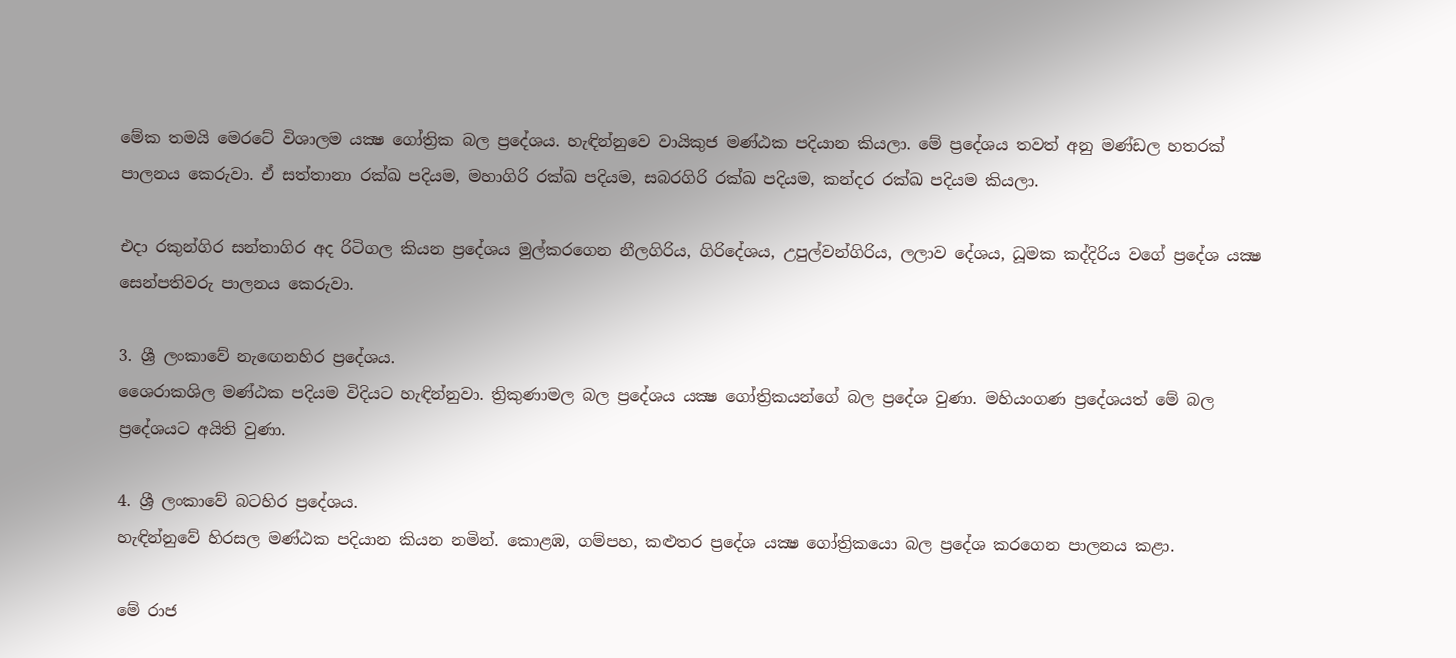මේක තමයි මෙරටේ විශාලම යක්‍ෂ ගෝත්‍රික බල ප්‍රදේශය. හැඳින්නුවෙ වායිකුජ මණ්ඨක පදියාන කියලා. මේ ප්‍රදේශය තවත් අනු මණ්ඩල හතරක් පාලනය කෙරුවා. ඒ සත්තානා රක්ඛ පදියම, මහාගිරි රක්ඛ පදියම, සබරගිරි රක්ඛ පදියම, කන්දර රක්ඛ පදියම කියලා.

එදා රකුන්ගිර සන්තාගිර අද රිටිගල කියන ප්‍රදේශය මුල්කරගෙන නීලගිරිය, ගිරිදේශය, උපුල්වන්ගිරිය, ලලාව දේශය, ධූමක කද්දිරිය වගේ ප්‍රදේශ යක්‍ෂ සෙන්පතිවරු පාලනය කෙරුවා.

3. ශ්‍රී ලංකාවේ නැඟෙනහිර ප්‍රදේශය.
ශෛරාකශිල මණ්ඨක පදියම විදියට හැඳින්නුවා. ත්‍රිකුණාමල බල ප්‍රදේශය යක්‍ෂ ගෝත්‍රිකයන්ගේ බල ප්‍රදේශ වුණා. මහියංගණ ප්‍රදේශයත් මේ බල ප්‍රදේශයට අයිති වුණා.

4. ශ්‍රී ලංකාවේ බටහිර ප්‍රදේශය.
හැඳින්නුවේ හිරසල මණ්ඨක පදියාන කියන නමින්. කොළඹ, ගම්පහ, කළුතර ප්‍රදේශ යක්‍ෂ ගෝත්‍රිකයො බල ප්‍රදේශ කරගෙන පාලනය කළා.

මේ රාජ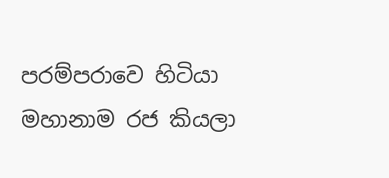පරම්පරාවෙ හිටියා මහානාම රජ කියලා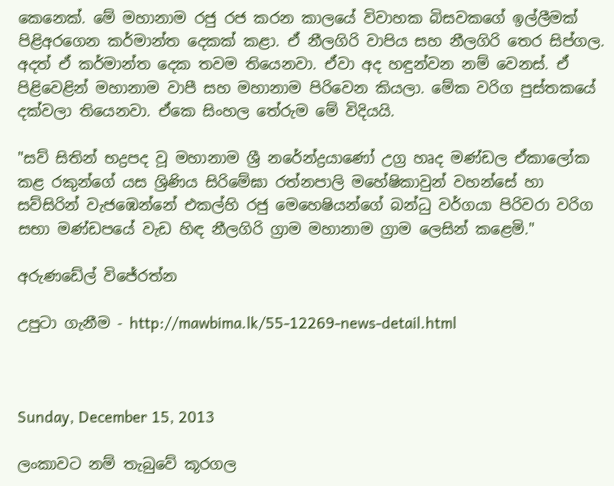කෙනෙක්. මේ මහානාම රජු රජ කරන කාලයේ විවාහක බිසවකගේ ඉල්ලීමක් පිළිඅරගෙන කර්මාන්ත දෙකක් කළා. ඒ නීලගිරි වාපිය සහ නීලගිරි තෙර සිප්ගල. අදත් ඒ කර්මාන්ත දෙක තවම තියෙනවා. ඒවා අද හඳුන්වන නම් වෙනස්. ඒ පිළිවෙළින් මහානාම වාපී සහ මහානාම පිරිවෙන කියලා. මේක වරිග පුස්තකයේ දක්වලා තියෙනවා. ඒකෙ සිංහල තේරුම මේ විදියයි.

"සව් සිතින් භද්‍රපද වූ මහානාම ශ්‍රී නරේන්ද්‍රයාණෝ උග්‍ර හෘද මණ්ඩල ඒකාලෝක කළ රකුන්ගේ යස ශ්‍රිණිය සිරිමේඝා රත්නපාලි මහේෂිකාවුන් වහන්සේ හා සව්සිරින් වැජඹෙන්නේ එකල්හි රජු මෙහෙෂියන්ගේ බන්ධු වර්ගයා පිරිවරා වරිග සභා මණ්ඩපයේ වැඩ හිඳ නීලගිරි ග්‍රාම මහානාම ග්‍රාම ලෙසින් කළෙමි."

අරුණඩේල් විජේරත්න

උපුටා ගැනීම - http://mawbima.lk/55-12269-news-detail.html



Sunday, December 15, 2013

ලංකාවට නම් තැබුවේ කූරගල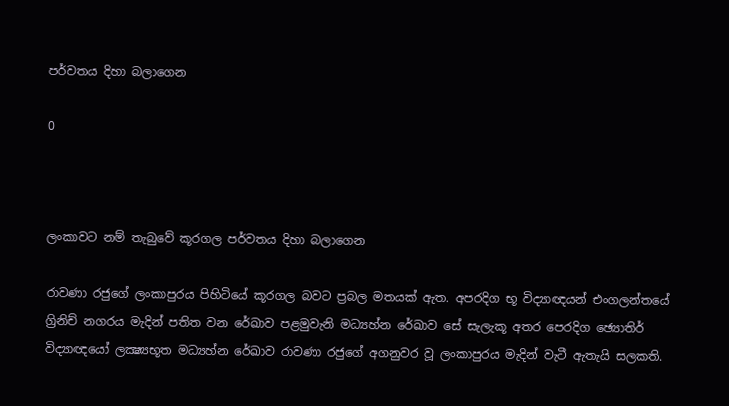පර්වතය දිහා බලාගෙන

0



ලංකාවට නම් තැබුවේ කූරගල පර්වතය දිහා බලාගෙන

රාවණා රජුගේ ලංකාපුරය පිහිටියේ කූරගල බවට ප්‍රබල මතයක් ඇත. අපරදිග භූ විද්‍යාඥයන් එංගලන්තයේ ග්‍රිනිච් නගරය මැදින් පතිත වන රේඛාව පළමුවැනි මධ්‍යහ්න රේඛාව සේ සැලැකූ අතර පෙරදිග ඡ්‍යොතිර් විද්‍යාඥයෝ ලක්‍ෂ්‍යභූත මධ්‍යහ්න රේඛාව රාවණා රජුගේ අගනුවර වූ ලංකාපුරය මැදින් වැටී ඇතැයි සලකති.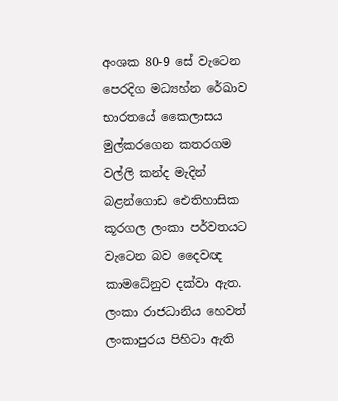අංශක 80-9 සේ වැටෙන පෙරදිග මධ්‍යහ්න රේඛාව භාරතයේ කෛලාසය මුල්කරගෙන කතරගම වල්ලි කන්ද මැදින් බළන්ගොඩ ඓතිහාසික කූරගල ලංකා පර්වතයට වැටෙන බව දෛවඥ කාමධේනුව දක්වා ඇත. ලංකා රාජධානිය හෙවත් ලංකාපුරය පිහිටා ඇති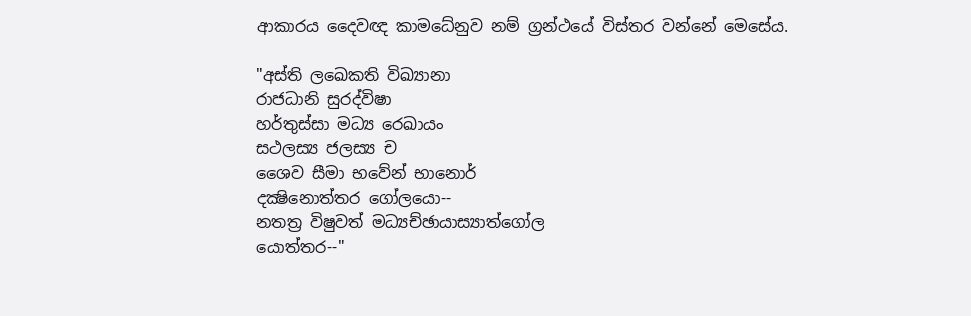ආකාරය දෛවඥ කාමධේනුව නම් ග්‍රන්ථයේ විස්තර වන්නේ මෙසේය.

"අස්ති ලඛෙකති විඛ්‍යානා
රාජධානි සුරද්විෂා
හර්තුස්සා මධ්‍ය රෙඛායං
සථලස්‍ය ජලස්‍ය ච
ශෛව සීමා භවේන් භානොර්
දක්‍ෂිනොත්තර ගෝලයො--
නතත්‍ර විෂුවත් මධ්‍යච්ඡායාස්‍යාත්ගෝල
යොත්තර--"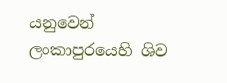යනුවෙන් ලංකාපුරයෙහි ශිව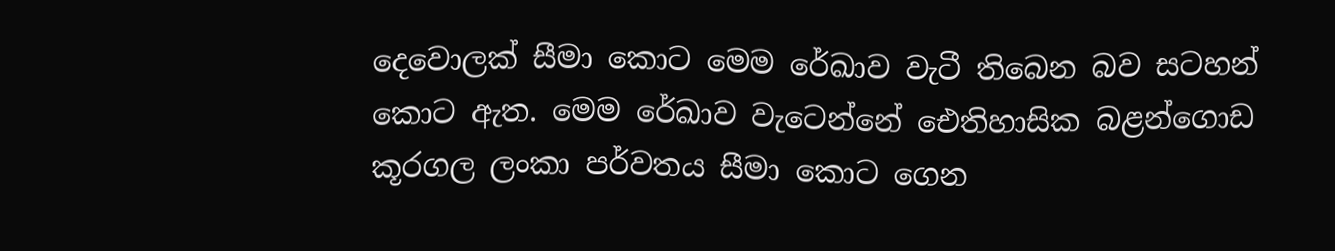දෙවොලක් සීමා කොට මෙම රේඛාව වැටී තිබෙන බව සටහන් කොට ඇත. මෙම රේඛාව වැටෙන්නේ ඓතිහාසික බළන්ගොඩ කූරගල ලංකා පර්වතය සීමා කොට ගෙන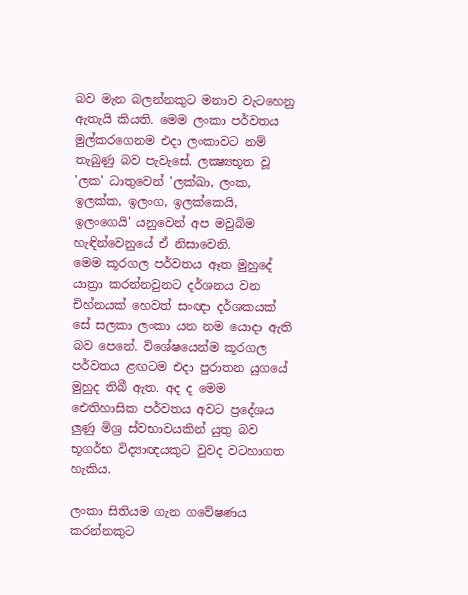බව මැන බලන්නකුට මනාව වැටහෙනු ඇතැයි කියති. මෙම ලංකා පර්වතය මුල්කරගෙනම එදා ලංකාවට නම් තැබුණු බව පැවැසේ. ලක්‍ෂ්‍යභූත වූ 'ලක' ධාතුවෙන් 'ලක්ඛා, ලංක, ඉලක්ක, ඉලංග, ඉලක්කෙයි, ඉලංගෙයි' යනුවෙන් අප මවුබිම හැඳින්වෙනුයේ ඒ නිසාවෙනි.
මෙම කූරගල පර්වතය ඈත මුහුදේ යාත්‍රා කරන්නවුනට දර්ශනය වන චිහ්නයක් හෙවත් සංඥා දර්ශකයක් සේ සලකා ලංකා යන නම යොදා ඇති බව පෙනේ. විශේෂයෙන්ම කූරගල පර්වතය ළඟටම එදා පුරාතන යුගයේ මුහුද තිබී ඇත. අද ද මෙම ඓතිහාසික පර්වතය අවට ප්‍රදේශය ලුණු මිශ්‍ර ස්වභාවයකින් යුතු බව භූගර්භ විද්‍යාඥයකුට වුවද වටහාගත හැකිය.

ලංකා සිතියම ගැන ගවේෂණය කරන්නකුට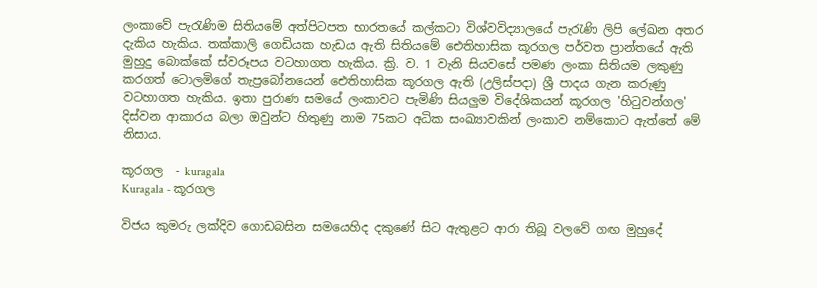ලංකාවේ පැරැණිම සිතියමේ අත්පිටපත භාරතයේ කල්කටා විශ්වවිද්‍යාලයේ පැරැණි ලිපි ලේඛන අතර දැකිය හැකිය. තක්කාලි ගෙඩියක හැඩය ඇති සිතියමේ ඓතිහාසික කූරගල පර්වත ප්‍රාන්තයේ ඇති මුහුදු බොක්කේ ස්වරූපය වටහාගත හැකිය. ක්‍රි. ව. 1 වැනි සියවසේ පමණ ලංකා සිතියම ලකුණු කරගත් ටොලමිගේ තැප්‍රබෝනයෙන් ඓතිහාසික කූරගල ඇති (උලිස්පදා) ශ්‍රී පාදය ගැන කරුණු වටහාගත හැකිය. ඉතා පුරාණ සමයේ ලංකාවට පැමිණි සියලුම විදේශිකයන් කූරගල 'හිටුවන්ගල' දිස්වන ආකාරය බලා ඔවුන්ට හිතුණු නාම 75කට අධික සංඛ්‍යාවකින් ලංකාව නම්කොට ඇත්තේ මේ නිසාය.

කූරගල  - kuragala
Kuragala - කූරගල

විජය කුමරු ලක්දිව ගොඩබසින සමයෙහිද දකුණේ සිට ඇතුළට ආරා තිබූ වලවේ ගඟ මුහුදේ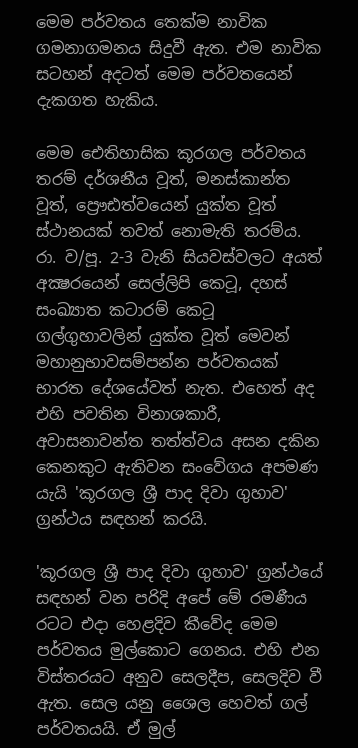මෙම පර්වතය තෙක්ම නාවික ගමනාගමනය සිදුවී ඇත. එම නාවික සටහන් අදටත් මෙම පර්වතයෙන් දැකගත හැකිය.

මෙම ඓතිහාසික කූරගල පර්වතය තරම් දර්ශනීය වූත්, මනස්කාන්ත වූත්, ප්‍රෞඪත්වයෙන් යුක්ත වූත් ස්ථානයක් තවත් නොමැති තරම්ය. රා. ව/පූ. 2-3 වැනි සියවස්වලට අයත් අක්‍ෂරයෙන් සෙල්ලිපි කෙටූ, දහස් සංඛ්‍යාත කටාරම් කෙටූ ගල්ගුහාවලින් යුක්ත වූත් මෙවන් මහානුභාවසම්පන්න පර්වතයක් භාරත දේශයේවත් නැත. එහෙත් අද එහි පවතින විනාශකාරී, අවාසනාවන්ත තත්ත්වය අසන දකින කෙනකුට ඇතිවන සංවේගය අපමණ යැයි 'කූරගල ශ්‍රී පාද දිවා ගුහාව' ග්‍රන්ථය සඳහන් කරයි.

'කූරගල ශ්‍රී පාද දිවා ගුහාව' ග්‍රන්ථයේ සඳහන් වන පරිදි අපේ මේ රමණීය රටට එදා හෙළදිව කීවේද මෙම පර්වතය මුල්කොට ගෙනය. එහි එන විස්තරයට අනුව සෙලදීප, සෙලදිව වී ඇත. සෙල යනු ශෛල හෙවත් ගල් පර්වතයයි. ඒ මුල්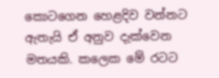කොටගෙන හෙළදිව වන්නට ඇතැයි ඒ අනුව දැක්වෙන මතයකි. කලෙක මේ රටට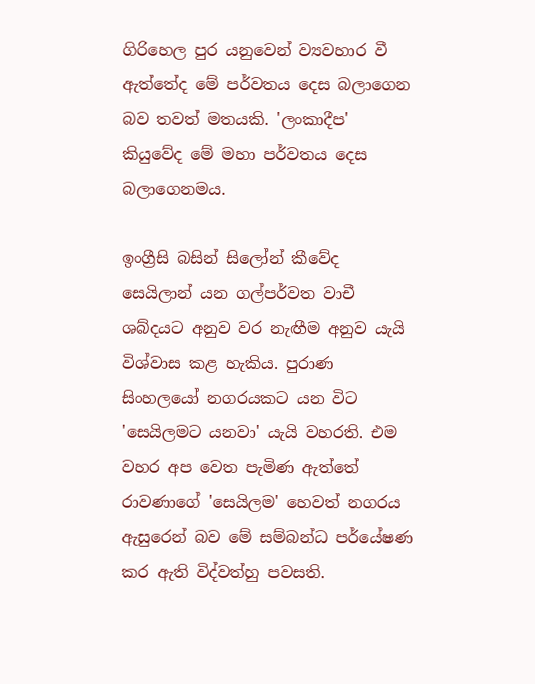ගිරිහෙල පුර යනුවෙන් ව්‍යවහාර වී ඇත්තේද මේ පර්වතය දෙස බලාගෙන බව තවත් මතයකි. 'ලංකාදීප' කියුවේද මේ මහා පර්වතය දෙස බලාගෙනමය.

ඉංග්‍රීසි බසින් සිලෝන් කීවේද සෙයිලාන් යන ගල්පර්වත වාචී ශබ්දයට අනුව වර නැඟීම අනුව යැයි විශ්වාස කළ හැකිය. පුරාණ සිංහලයෝ නගරයකට යන විට 'සෙයිලමට යනවා' යැයි වහරති. එම වහර අප වෙත පැමිණ ඇත්තේ රාවණාගේ 'සෙයිලම' හෙවත් නගරය ඇසුරෙන් බව මේ සම්බන්ධ පර්යේෂණ කර ඇති විද්වත්හු පවසති.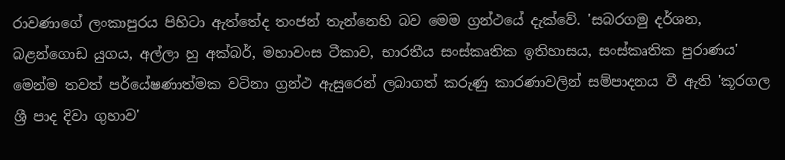රාවණාගේ ලංකාපුරය පිහිටා ඇත්තේද තංජන් තැන්නෙහි බව මෙම ග්‍රන්ථයේ දැක්වේ. 'සබරගමු දර්ශන, බළන්ගොඩ යුගය, අල්ලා හු අක්බර්, මහාවංස ටීකාව, භාරතීය සංස්කෘතික ඉතිහාසය, සංස්කෘතික පුරාණය' මෙන්ම තවත් පර්යේෂණාත්මක වටිනා ග්‍රන්ථ ඇසුරෙන් ලබාගත් කරුණු කාරණාවලින් සම්පාදනය වී ඇති 'කූරගල ශ්‍රී පාද දිවා ගුහාව'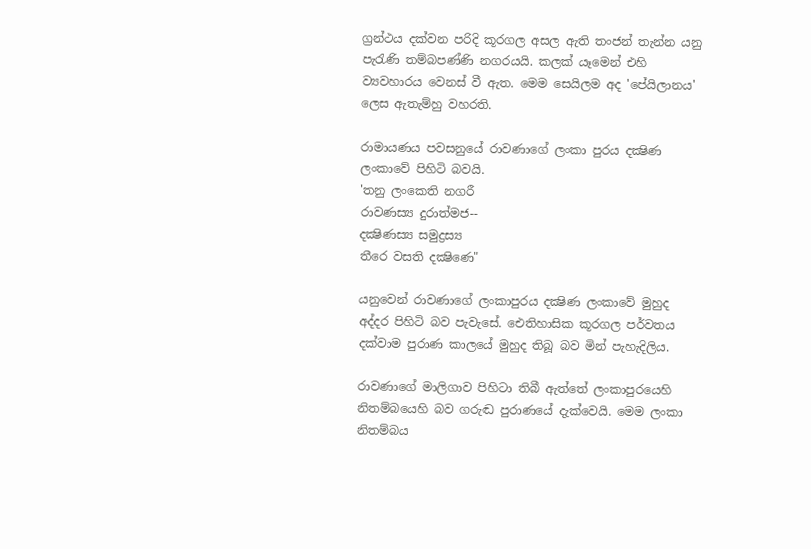ග්‍රන්ථය දක්වන පරිදි කූරගල අසල ඇති තංජන් තැන්න යනු පැරැණි තම්බපණ්ණි නගරයයි. කලක් යෑමෙන් එහි ව්‍යවහාරය වෙනස් වී ඇත. මෙම සෙයිලම අද 'පේයිලානය' ලෙස ඇතැම්හු වහරති.

රාමායණය පවසනුයේ රාවණාගේ ලංකා පුරය දක්‍ෂිණ ලංකාවේ පිහිටි බවයි.
'තනු ලංකෙති නගරී
රාවණස්‍ය දුරාත්මජ--
දක්‍ෂිණස්‍ය සමුද්‍රස්‍ය
තීරෙ වසති දක්‍ෂිණෙ"

යනුවෙන් රාවණාගේ ලංකාපුරය දක්‍ෂිණ ලංකාවේ මුහුද අද්දර පිහිටි බව පැවැසේ. ඓතිහාසික කූරගල පර්වතය දක්වාම පුරාණ කාලයේ මුහුද තිබූ බව මින් පැහැදිලිය.

රාවණාගේ මාලිගාව පිහිටා තිබී ඇත්තේ ලංකාපුරයෙහි නිතම්බයෙහි බව ගරුඬ පුරාණයේ දැක්වෙයි. මෙම ලංකා නිතම්බය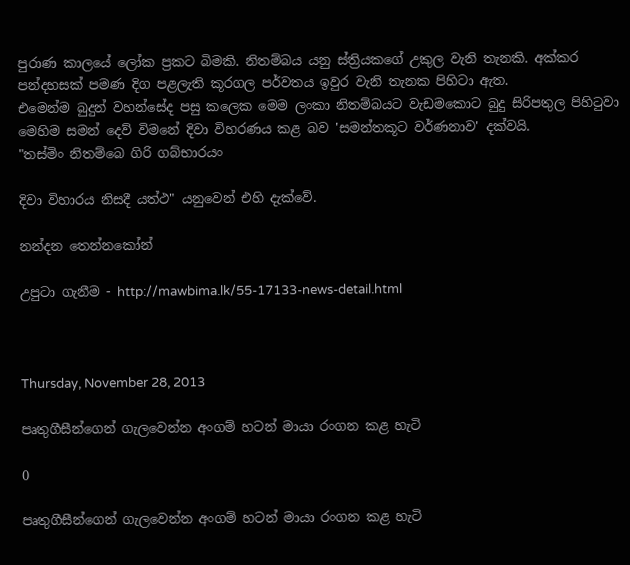පුරාණ කාලයේ ලෝක ප්‍රකට බිමකි. නිතම්බය යනු ස්ත්‍රියකගේ උකුල වැනි තැනකි. අක්කර පන්දහසක් පමණ දිග පළලැති කූරගල පර්වතය ඉවුර වැනි තැනක පිහිටා ඇත.
එමෙන්ම බුදුන් වහන්සේද පසු කලෙක මෙම ලංකා නිතම්බයට වැඩමකොට බුදු සිරිපතුල පිහිටුවා මෙහිම සමන් දෙව් විමනේ දිවා විහරණය කළ බව 'සමන්තකූට වර්ණනාව' දක්වයි.
"තස්මිං නිතම්බෙ ගිරි ගබ්භාරයං

දිවා විහාරය නිසදී යත්ථ" යනුවෙන් එහි දැක්වේ.

නන්දන තෙන්නකෝන්

උපුටා ගැනීම - http://mawbima.lk/55-17133-news-detail.html



Thursday, November 28, 2013

පෘතුගීසීන්ගෙන් ගැලවෙන්න අංගම් හටන් මායා රංගන කළ හැටි

0

පෘතුගීසීන්ගෙන් ගැලවෙන්න අංගම් හටන් මායා රංගන කළ හැටි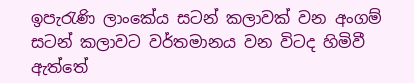ඉපැරැණි ලාංකේය සටන් කලාවක් වන අංගම් සටන් කලාවට වර්තමානය වන විටද හිමිවී ඇත්තේ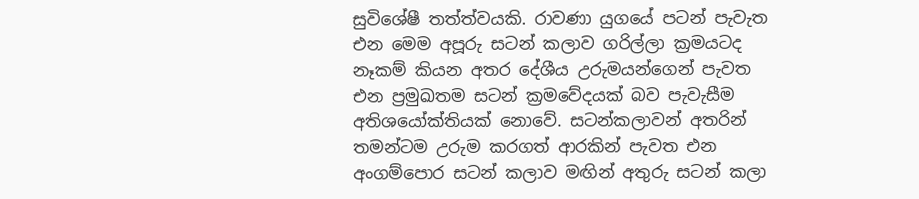සුවිශේෂී තත්ත්වයකි. රාවණා යුගයේ පටන් පැවැත එන මෙම අපූරු සටන් කලාව ගරිල්ලා ක්‍රමයටද නෑකම් කියන අතර දේශීය උරුමයන්ගෙන් පැවත එන ප්‍රමුඛතම සටන් ක්‍රමවේදයක් බව පැවැසීම අතිශයෝක්තියක් නොවේ. සටන්කලාවන් අතරින් තමන්ටම උරුම කරගත් ආරකින් පැවත එන අංගම්පොර සටන් කලාව මඟින් අතුරු සටන් කලා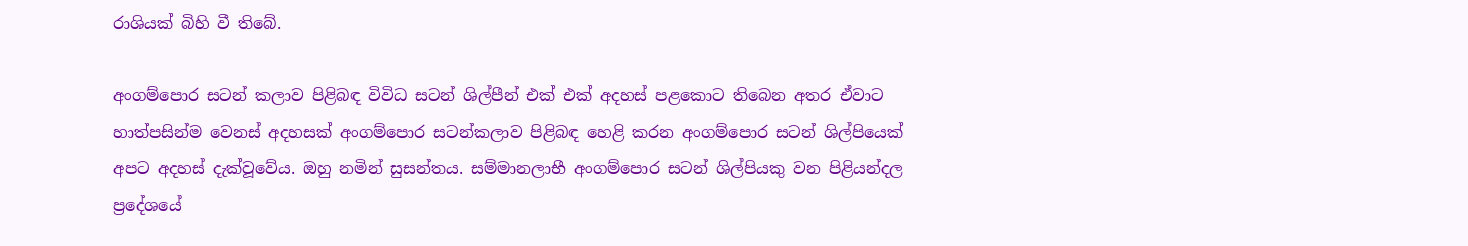රාශියක් බිහි වී තිබේ.

අංගම්පොර සටන් කලාව පිළිබඳ විවිධ සටන් ශිල්පීන් එක් එක් අදහස් පළකොට තිබෙන අතර ඒවාට හාත්පසින්ම වෙනස් අදහසක් අංගම්පොර සටන්කලාව පිළිබඳ හෙළි කරන අංගම්පොර සටන් ශිල්පියෙක් අපට අදහස් දැක්වූවේය. ඔහු නමින් සුසන්තය. සම්මානලාභී අංගම්පොර සටන් ශිල්පියකු වන පිළියන්දල ප්‍රදේශයේ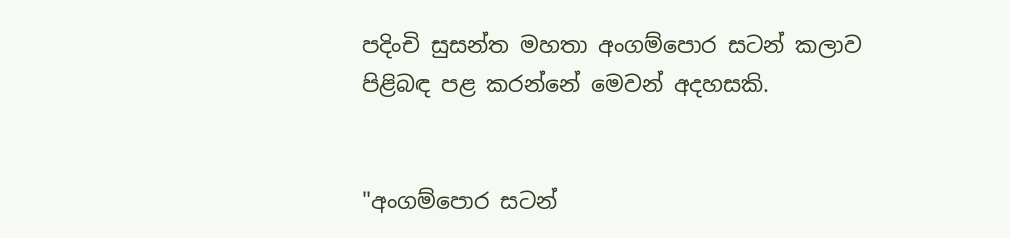පදිංචි සුසන්ත මහතා අංගම්පොර සටන් කලාව පිළිබඳ පළ කරන්නේ මෙවන් අදහසකි.


"අංගම්පොර සටන්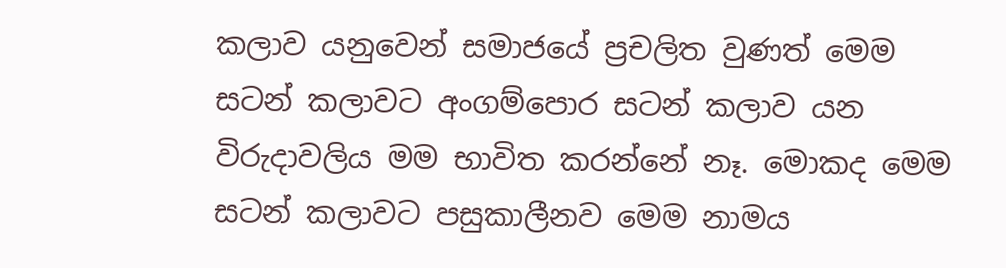කලාව යනුවෙන් සමාජයේ ප්‍රචලිත වුණත් මෙම සටන් කලාවට අංගම්පොර සටන් කලාව යන විරුදාවලිය මම භාවිත කරන්නේ නෑ. මොකද මෙම සටන් කලාවට පසුකාලීනව මෙම නාමය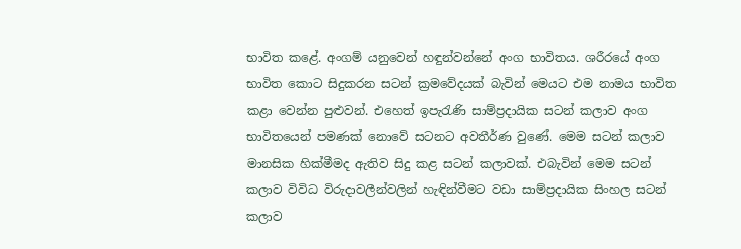භාවිත කළේ. අංගම් යනුවෙන් හඳුන්වන්නේ අංග භාවිතය. ශරීරයේ අංග භාවිත කොට සිදුකරන සටන් ක්‍රමවේදයක් බැවින් මෙයට එම නාමය භාවිත කළා වෙන්න පුළුවන්. එහෙත් ඉපැරැණි සාම්ප්‍රදායික සටන් කලාව අංග භාවිතයෙන් පමණක් නොවේ සටනට අවතීර්ණ වුණේ. මෙම සටන් කලාව මානසික හික්මීමද ඇතිව සිදු කළ සටන් කලාවක්. එබැවින් මෙම සටන් කලාව විවිධ විරුදාවලීන්වලින් හැඳින්වීමට වඩා සාම්ප්‍රදායික සිංහල සටන් කලාව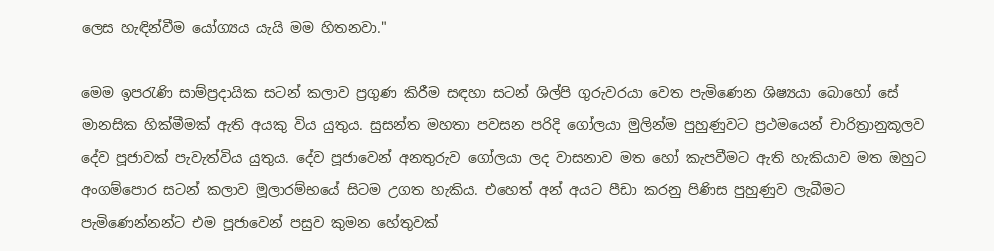ලෙස හැඳින්වීම යෝග්‍යය යැයි මම හිතනවා."

මෙම ඉපරැණි සාම්ප්‍රදායික සටන් කලාව ප්‍රගුණ කිරීම සඳහා සටන් ශිල්පි ගුරුවරයා වෙත පැමිණෙන ශිෂ්‍යයා බොහෝ සේ මානසික හික්මීමක් ඇති අයකු විය යුතුය. සුසන්ත මහතා පවසන පරිදි ගෝලයා මුලින්ම පුහුණුවට ප්‍රථමයෙන් චාරිත්‍රානුකූලව දේව පූජාවක් පැවැත්විය යුතුය. දේව පූජාවෙන් අනතුරුව ගෝලයා ලද වාසනාව මත හෝ කැපවීමට ඇති හැකියාව මත ඔහුට අංගම්පොර සටන් කලාව මූලාරම්භයේ සිටම උගත හැකිය. එහෙත් අන් අයට පීඩා කරනු පිණිස පුහුණුව ලැබීමට පැමිණෙන්නන්ට එම පූජාවෙන් පසුව කුමන හේතුවක්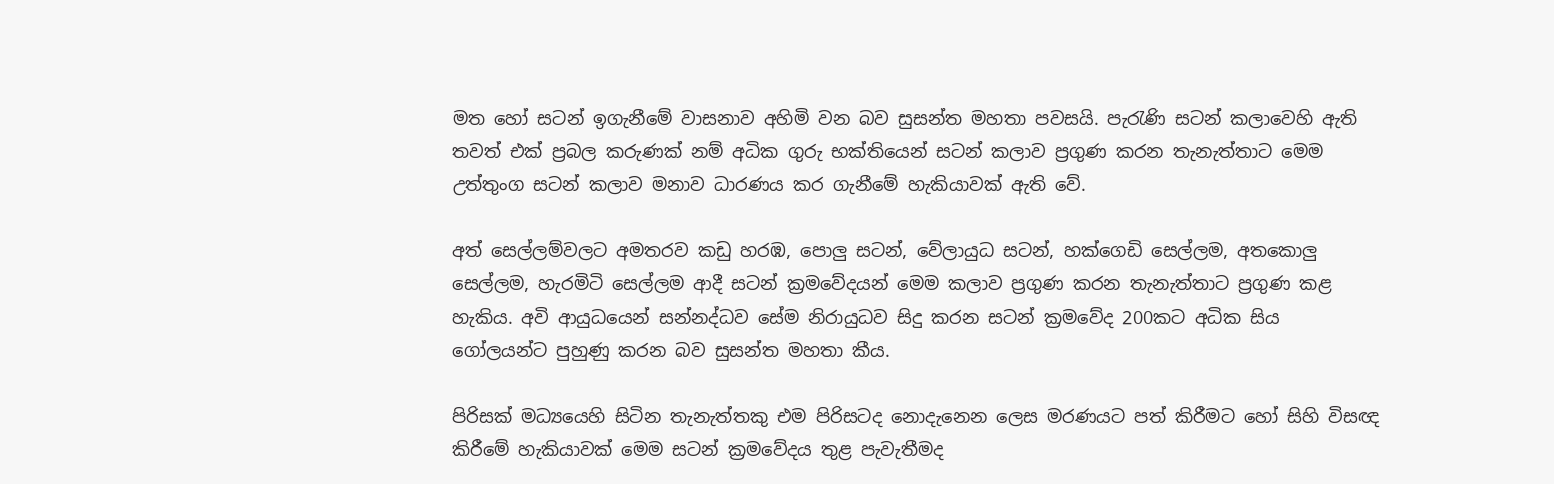මත හෝ සටන් ඉගැනීමේ වාසනාව අහිමි වන බව සුසන්ත මහතා පවසයි. පැරැණි සටන් කලාවෙහි ඇති තවත් එක් ප්‍රබල කරුණක් නම් අධික ගුරු භක්තියෙන් සටන් කලාව ප්‍රගුණ කරන තැනැත්තාට මෙම උත්තුංග සටන් කලාව මනාව ධාරණය කර ගැනීමේ හැකියාවක් ඇති වේ.

අත් සෙල්ලම්වලට අමතරව කඩු හරඹ, පොලු සටන්, වේලායුධ සටන්, හක්ගෙඩි සෙල්ලම, අතකොලු සෙල්ලම, හැරමිටි සෙල්ලම ආදී සටන් ක්‍රමවේදයන් මෙම කලාව ප්‍රගුණ කරන තැනැත්තාට ප්‍රගුණ කළ හැකිය. අවි ආයුධයෙන් සන්නද්ධව සේම නිරායුධව සිදු කරන සටන් ක්‍රමවේද 200කට අධික සිය ගෝලයන්ට පුහුණු කරන බව සුසන්ත මහතා කීය.

පිරිසක් මධ්‍යයෙහි සිටින තැනැත්තකු එම පිරිසටද නොදැනෙන ලෙස මරණයට පත් කිරීමට හෝ සිහි විසඥ කිරීමේ හැකියාවක් මෙම සටන් ක්‍රමවේදය තුළ පැවැතීමද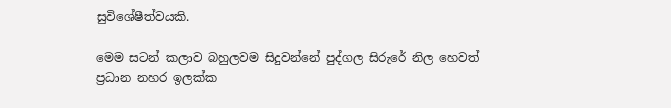සුවිශේෂීත්වයකි.

මෙම සටන් කලාව බහුලවම සිදුවන්නේ පුද්ගල සිරුරේ නිල හෙවත් ප්‍රධාන නහර ඉලක්ක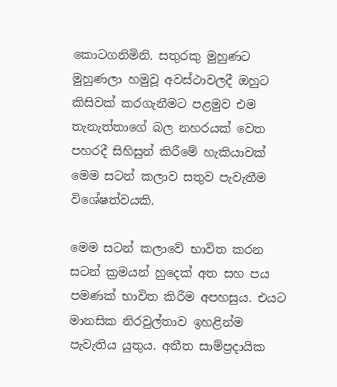කොටගනිමිනි. සතුරකු මුහුණට මුහුණලා හමුවූ අවස්ථාවලදී ඔහුට කිසිවක් කරගැනීමට පළමුව එම තැනැත්තාගේ බල නහරයක් වෙත පහරදී සිහිසුන් කිරීමේ හැකියාවක් මෙම සටන් කලාව සතුව පැවැතීම විශේෂත්වයකි.

මෙම සටන් කලාවේ භාවිත කරන සටන් ක්‍රමයන් හුදෙක් අත සහ පය පමණක් භාවිත කිරීම අපහසුය. එයට මානසික නිරවුල්තාව ඉහළින්ම පැවැතිය යුතුය. අතීත සාම්ප්‍රදායික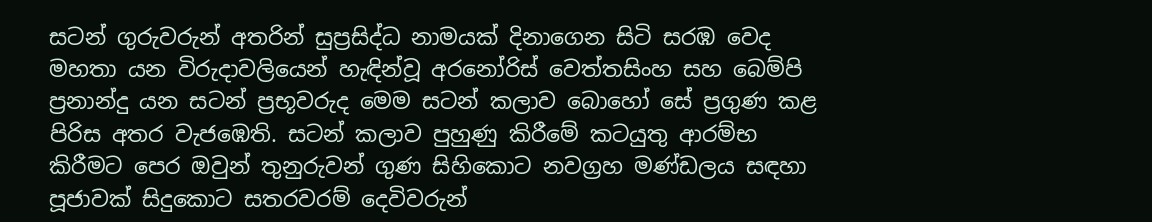සටන් ගුරුවරුන් අතරින් සුප්‍රසිද්ධ නාමයක් දිනාගෙන සිටි සරඹ වෙද මහතා යන විරුදාවලියෙන් හැඳින්වූ අරනෝරිස් වෙත්තසිංහ සහ බෙම්පි ප්‍රනාන්දු යන සටන් ප්‍රභූවරුද මෙම සටන් කලාව බොහෝ සේ ප්‍රගුණ කළ පිරිස අතර වැජඹෙති. සටන් කලාව පුහුණු කිරීමේ කටයුතු ආරම්භ කිරීමට පෙර ඔවුන් තුනුරුවන් ගුණ සිහිකොට නවග්‍රහ මණ්ඩලය සඳහා පූජාවක් සිදුකොට සතරවරම් දෙවිවරුන්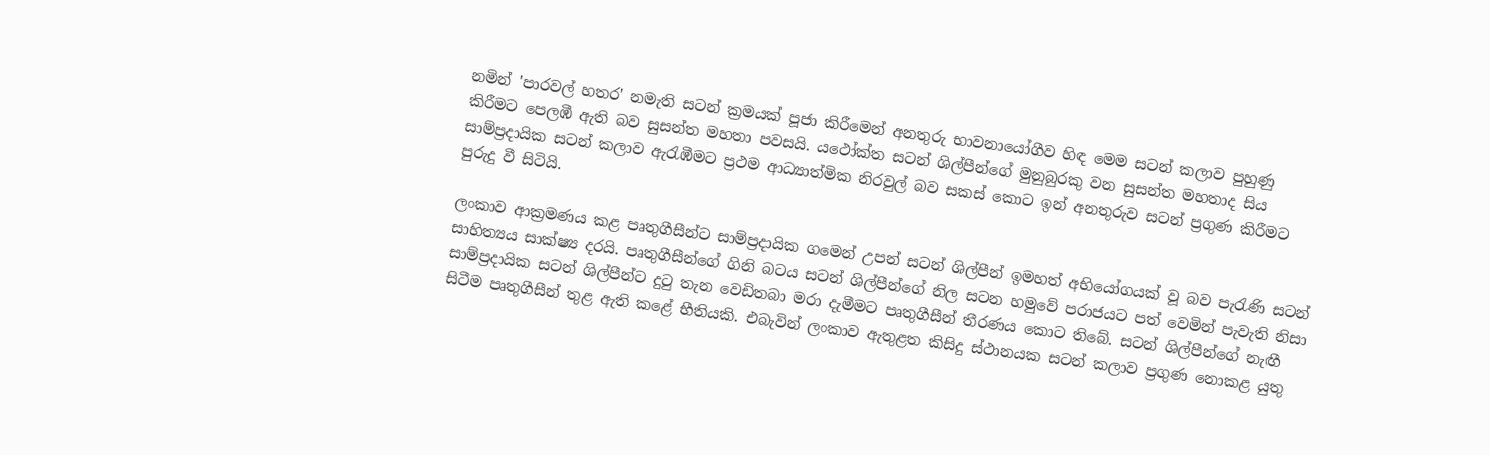නමින් 'පාරවල් හතර' නමැති සටන් ක්‍රමයක් පූජා කිරීමෙන් අනතුරු භාවනායෝගීව හිඳ මෙම සටන් කලාව පුහුණු කිරීමට පෙලඹී ඇති බව සුසන්ත මහතා පවසයි. යථෝක්ත සටන් ශිල්පීන්ගේ මුනුබුරකු වන සුසන්ත මහතාද සිය සාම්ප්‍රදායික සටන් කලාව ඇරැඹීමට ප්‍රථම ආධ්‍යාත්මික නිරවුල් බව සකස් කොට ඉන් අනතුරුව සටන් ප්‍රගුණ කිරීමට පුරුදු වී සිටියි.

ලංකාව ආක්‍රමණය කළ පෘතුගීසීන්ට සාම්ප්‍රදායික ගමෙන් උපන් සටන් ශිල්පීන් ඉමහත් අභියෝගයක් වූ බව පැරැණි සටන් සාහිත්‍යය සාක්ෂ්‍ය දරයි. පෘතුගීසීන්ගේ ගිනි බටය සටන් ශිල්පීන්ගේ නිල සටන හමුවේ පරාජයට පත් වෙමින් පැවැති නිසා සාම්ප්‍රදායික සටන් ශිල්පීන්ට දුටු තැන වෙඩිතබා මරා දැමීමට පෘතුගීසීන් තීරණය කොට තිබේ. සටන් ශිල්පීන්ගේ නැඟී සිටීම පෘතුගීසීන් තුළ ඇති කළේ භීතියකි. එබැවින් ලංකාව ඇතුළත කිසිදු ස්ථානයක සටන් කලාව ප්‍රගුණ නොකළ යුතු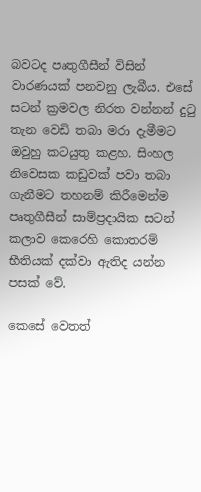බවටද පෘතුගීසීන් විසින් වාරණයක් පනවනු ලැබීය. එසේ සටන් ක්‍රමවල නිරත වන්නන් දුටු තැන වෙඩි තබා මරා දැමීමට ඔවුහු කටයුතු කළහ. සිංහල නිවෙසක කඩුවක් පවා තබා ගැනීමට තහනම් කිරීමෙන්ම පෘතුගීසීන් සාම්ප්‍රදායික සටන් කලාව කෙරෙහි කොතරම් භීතියක් දක්වා ඇතිද යන්න පසක් වේ.

කෙසේ වෙතත්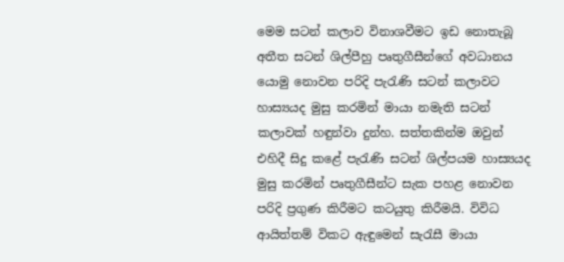මෙම සටන් කලාව විනාශවීමට ඉඩ නොතැබූ අතීත සටන් ශිල්පීහු පෘතුගීසීන්ගේ අවධානය යොමු නොවන පරිදි පැරැණි සටන් කලාවට හාස්‍යයද මුසු කරමින් මායා නමැති සටන් කලාවක් හඳුන්වා දුන්හ. සත්තකින්ම ඔවුන් එහිදී සිදු කළේ පැරැණි සටන් ශිල්පයම හාස්‍යයද මුසු කරමින් පෘතුගීසීන්ට සැක පහළ නොවන පරිදි ප්‍රගුණ කිරීමට කටයුතු කිරීමයි. විවිධ ආයිත්තම් විකට ඇඳුමෙන් සැරැසී මායා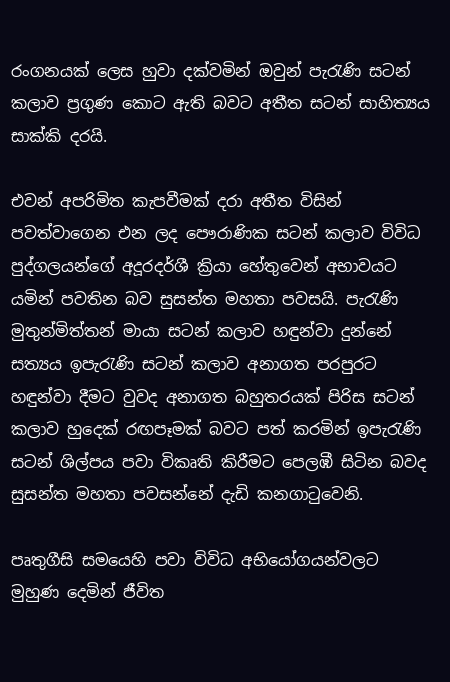රංගනයක් ලෙස හුවා දක්වමින් ඔවුන් පැරැණි සටන් කලාව ප්‍රගුණ කොට ඇති බවට අතීත සටන් සාහිත්‍යය සාක්කි දරයි.

එවන් අපරිමිත කැපවීමක් දරා අතීත විසින් පවත්වාගෙන එන ලද පෞරාණික සටන් කලාව විවිධ පුද්ගලයන්ගේ අදූරදර්ශී ක්‍රියා හේතුවෙන් අභාවයට යමින් පවතින බව සුසන්ත මහතා පවසයි. පැරැණි මුතුන්මිත්තන් මායා සටන් කලාව හඳුන්වා දුන්නේ සත්‍යය ඉපැරැණි සටන් කලාව අනාගත පරපුරට හඳුන්වා දීමට වුවද අනාගත බහුතරයක් පිරිස සටන් කලාව හුදෙක් රඟපෑමක් බවට පත් කරමින් ඉපැරැණි සටන් ශිල්පය පවා විකෘති කිරීමට පෙලඹී සිටින බවද සුසන්ත මහතා පවසන්නේ දැඩි කනගාටුවෙනි.

පෘතුගීසි සමයෙහි පවා විවිධ අභියෝගයන්වලට මුහුණ දෙමින් ජීවිත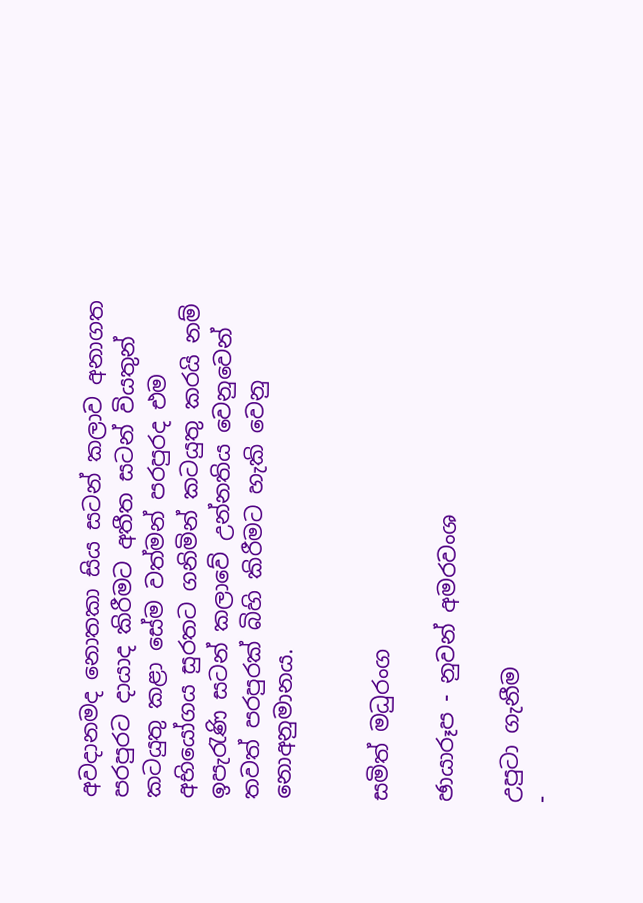අවදානමද නොතකා සිය සටන් කලාව අනාගත පරපුරට දායාද කිරීමට අතීත සටන් වියතුන් කටයුතු කළා සේම වත්මන් පරපුරද එම අභියෝගය සුරතට ගනිමින් කටයුතු කරයි නම් ඉපැරැණි සටන් කලාවේ උන්නතිය වෙනුවෙන් තවත් පරපුරක් බිහි කිරීමට හැකි වෙනු නොඅනුමානය.


සමිත් මධුරංග

ඡායාරූප - නුවන් අමරවංශ

උපුටා ගැනීම
-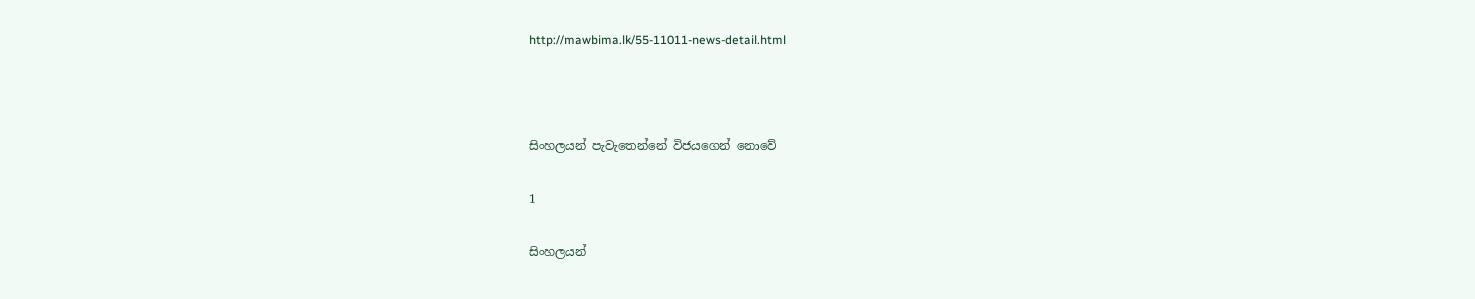http://mawbima.lk/55-11011-news-detail.html



සිංහලයන් පැවැතෙන්නේ විජයගෙන් නොවේ

1

සිංහලයන්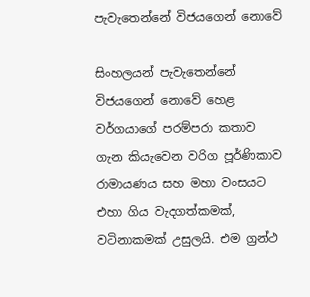පැවැතෙන්නේ විජයගෙන් නොවේ

සිංහලයන් පැවැතෙන්නේ විජයගෙන් නොවේ හෙළ වර්ගයාගේ පරම්පරා කතාව ගැන කියැවෙන වරිග පූර්ණිකාව රාමායණය සහ මහා වංසයට එහා ගිය වැදගත්කමක්, වටිනාකමක් උසුලයි. එම ග්‍රන්ථ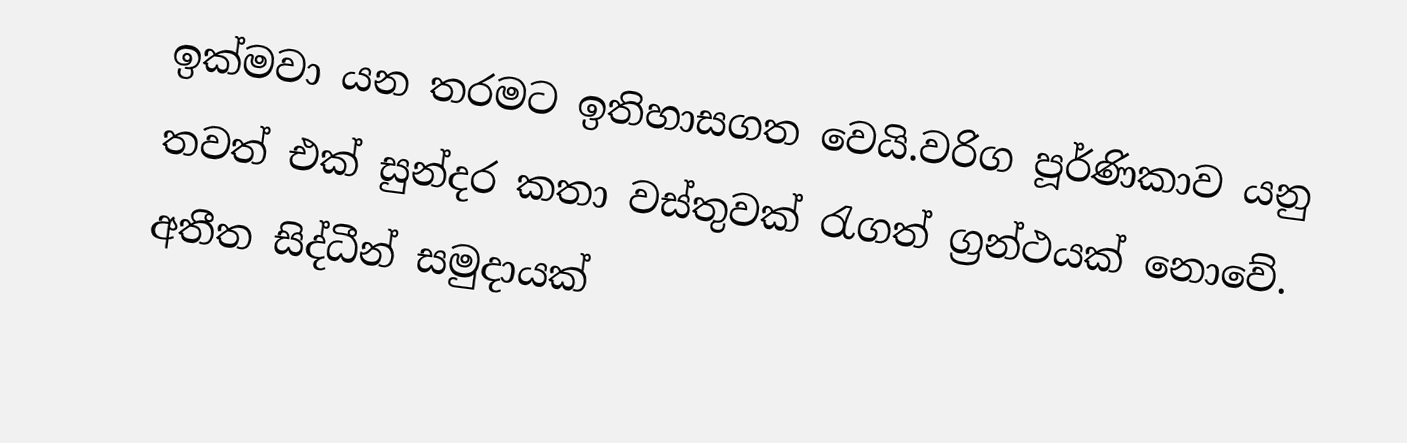ඉක්මවා යන තරමට ඉතිහාසගත වෙයි.වරිග පූර්ණිකාව යනු තවත් එක් සුන්දර කතා වස්තුවක් රැගත් ග්‍රන්ථයක් නොවේ. අතීත සිද්ධීන් සමුදායක්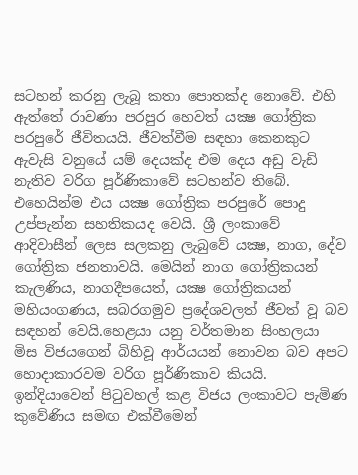සටහන් කරනු ලැබූ කතා පොතක්ද නොවේ. එහි ඇත්තේ රාවණා පරපුර හෙවත් යක්‍ෂ ගෝත්‍රික පරපුරේ ජීවිතයයි. ජීවත්වීම සඳහා කෙනකුට ඇවැසි වනුයේ යම් දෙයක්ද එම දෙය අඩු වැඩි නැතිව වරිග පූර්ණිකාවේ සටහන්ව තිබේ. එහෙයින්ම එය යක්‍ෂ ගෝත්‍රික පරපුරේ පොදු උප්පැන්න සහතිකයද වෙයි. ශ්‍රී ලංකාවේ ආදිවාසීන් ලෙස සලකනු ලැබුවේ යක්‍ෂ, නාග, දේව ගෝත්‍රික ජනතාවයි. මෙයින් නාග ගෝත්‍රිකයන් කැලණිය, නාගදීපයෙත්, යක්‍ෂ ගෝත්‍රිකයන් මහියංගණය, සබරගමුව ප්‍රදේශවලත් ජීවත් වූ බව සඳහන් වෙයි.හෙළයා යනු වර්තමාන සිංහලයා මිස විජයගෙන් බිහිවූ ආර්යයන් නොවන බව අපට හොදාකාරවම වරිග පූර්ණිකාව කියයි. ඉන්දියාවෙන් පිටුවහල් කළ විජය ලංකාවට පැමිණ කුවේණිය සමඟ එක්වීමෙන්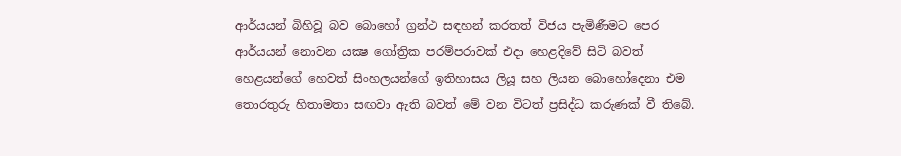ආර්යයන් බිහිවූ බව බොහෝ ග්‍රන්ථ සඳහන් කරතත් විජය පැමිණීමට පෙර ආර්යයන් නොවන යක්‍ෂ ගෝත්‍රික පරම්පරාවක් එදා හෙළදිවේ සිටි බවත් හෙළයන්ගේ හෙවත් සිංහලයන්ගේ ඉතිහාසය ලියූ සහ ලියන බොහෝදෙනා එම තොරතුරු හිතාමතා සඟවා ඇති බවත් මේ වන විටත් ප්‍රසිද්ධ කරුණක් වී තිබේ.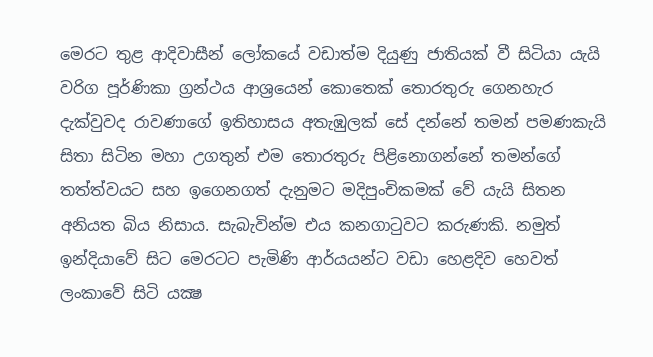මෙරට තුළ ආදිවාසීන් ලෝකයේ වඩාත්ම දියුණු ජාතියක් වී සිටියා යැයි වරිග පූර්ණිකා ග්‍රන්ථය ආශ්‍රයෙන් කොතෙක් තොරතුරු ගෙනහැර දැක්වුවද රාවණාගේ ඉතිහාසය අතැඹුලක් සේ දන්නේ තමන් පමණකැයි සිතා සිටින මහා උගතුන් එම තොරතුරු පිළිනොගන්නේ තමන්ගේ තත්ත්වයට සහ ඉගෙනගත් දැනුමට මදිපුංචිකමක් වේ යැයි සිතන අනියත බිය නිසාය. සැබැවින්ම එය කනගාටුවට කරුණකි. නමුත් ඉන්දියාවේ සිට මෙරටට පැමිණි ආර්යයන්ට වඩා හෙළදිව හෙවත් ලංකාවේ සිටි යක්‍ෂ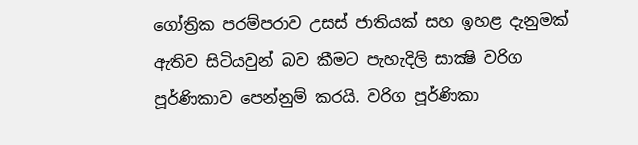ගෝත්‍රික පරම්පරාව උසස් ජාතියක් සහ ඉහළ දැනුමක් ඇතිව සිටියවුන් බව කීමට පැහැදිලි සාක්‍ෂි වරිග පූර්ණිකාව පෙන්නුම් කරයි. වරිග පූර්ණිකා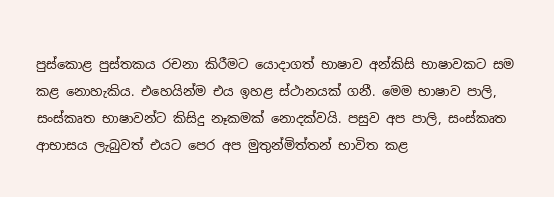පුස්කොළ පුස්තකය රචනා කිරීමට යොදාගත් භාෂාව අන්කිසි භාෂාවකට සම කළ නොහැකිය. එහෙයින්ම එය ඉහළ ස්ථානයක් ගනී. මෙම භාෂාව පාලි, සංස්කෘත භාෂාවන්ට කිසිදු නෑකමක් නොදක්වයි. පසුව අප පාලි, සංස්කෘත ආභාසය ලැබුවත් එයට පෙර අප මුතුන්මිත්තන් භාවිත කළ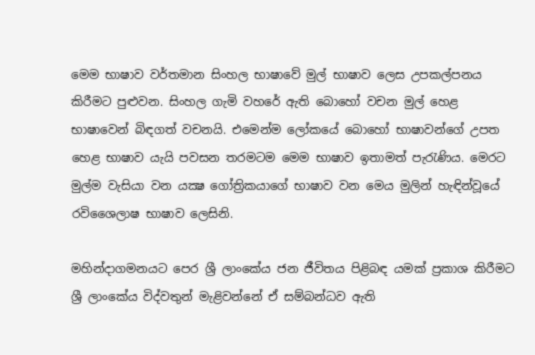මෙම භාෂාව වර්තමාන සිංහල භාෂාවේ මුල් භාෂාව ලෙස උපකල්පනය කිරීමට පුළුවන. සිංහල ගැමි වහරේ ඇති බොහෝ වචන මුල් හෙළ භාෂාවෙන් බිඳගත් වචනයි. එමෙන්ම ලෝකයේ බොහෝ භාෂාවන්ගේ උපත හෙළ භාෂාව යැයි පවසන තරමටම මෙම භාෂාව ඉතාමත් පැරැණිය. මෙරට මුල්ම වැසියා වන යක්‍ෂ ගෝත්‍රිකයාගේ භාෂාව වන මෙය මුලින් හැඳින්වූයේ රවිශෛලාෂ භාෂාව ලෙසිනි.

මහින්දාගමනයට පෙර ශ්‍රී ලාංකේය ජන ජීවිතය පිළිබඳ යමක් ප්‍රකාශ කිරීමට ශ්‍රී ලාංකේය විද්වතුන් මැළිවන්නේ ඒ සම්බන්ධව ඇති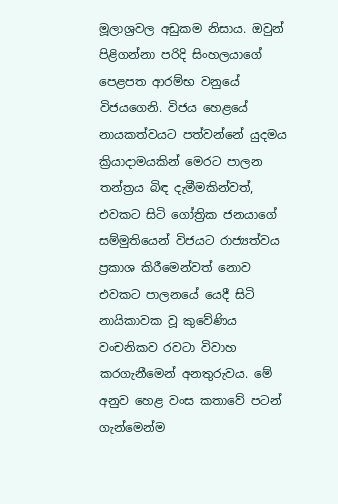මූලාශ්‍රවල අඩුකම නිසාය. ඔවුන් පිළිගන්නා පරිදි සිංහලයාගේ පෙළපත ආරම්භ වනුයේ විජයගෙනි. විජය හෙළයේ නායකත්වයට පත්වන්නේ යුදමය ක්‍රියාදාමයකින් මෙරට පාලන තන්ත්‍රය බිඳ දැමීමකින්වත්, එවකට සිටි ගෝත්‍රික ජනයාගේ සම්මුතියෙන් විජයට රාජ්‍යත්වය ප්‍රකාශ කිරීමෙන්වත් නොව එවකට පාලනයේ යෙදී සිටි නායිකාවක වූ කුවේණිය වංචනිකව රවටා විවාහ කරගැනීමෙන් අනතුරුවය. මේ අනුව හෙළ වංස කතාවේ පටන් ගැන්මෙන්ම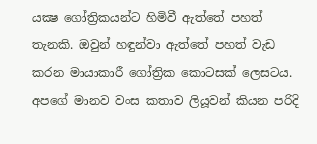යක්‍ෂ ගෝත්‍රිකයන්ට හිමිවී ඇත්තේ පහත් තැනකි. ඔවුන් හඳුන්වා ඇත්තේ පහත් වැඩ කරන මායාකාරී ගෝත්‍රික කොටසක් ලෙසටය. අපගේ මානව වංස කතාව ලියූවන් කියන පරිදි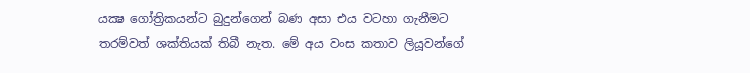යක්‍ෂ ගෝත්‍රිකයන්ට බුදුන්ගෙන් බණ අසා එය වටහා ගැනීමට තරම්වත් ශක්තියක් තිබී නැත. මේ අය වංස කතාව ලියූවන්ගේ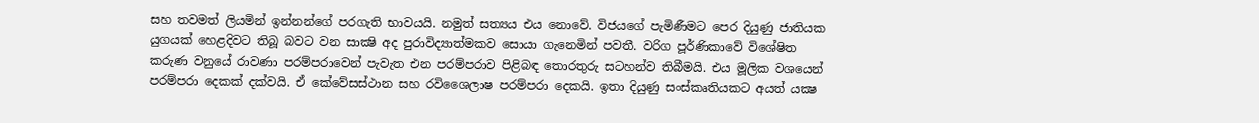සහ තවමත් ලියමින් ඉන්නන්ගේ පරගැති භාවයයි. නමුත් සත්‍යය එය නොවේ. විජයගේ පැමිණීමට පෙර දියුණු ජාතියක යුගයක් හෙළදිවට තිබූ බවට වන සාක්‍ෂි අද පුරාවිද්‍යාත්මකව සොයා ගැනෙමින් පවතී. වරිග පූර්ණිකාවේ විශේෂිත කරුණ වනුයේ රාවණා පරම්පරාවෙන් පැවැත එන පරම්පරාව පිළිබඳ තොරතුරු සටහන්ව තිබීමයි. එය මූලික වශයෙන් පරම්පරා දෙකක් දක්වයි. ඒ කේවේසස්ථාන සහ රවිශෛලාෂ පරම්පරා දෙකයි. ඉතා දියුණු සංස්කෘතියකට අයත් යක්‍ෂ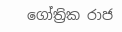ගෝත්‍රික රාජ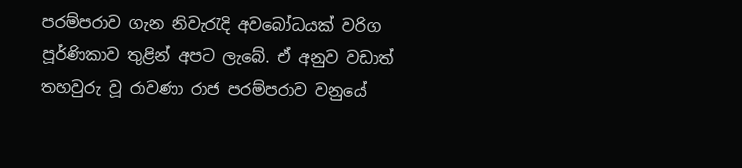පරම්පරාව ගැන නිවැරැදි අවබෝධයක් වරිග පූර්ණිකාව තුළින් අපට ලැබේ. ඒ අනුව වඩාත් තහවුරු වූ රාවණා රාජ පරම්පරාව වනුයේ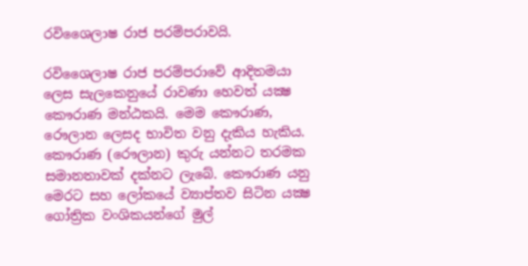රවිශෛලාෂ රාජ පරම්පරාවයි.

රවිශෛලාෂ රාජ පරම්පරාවේ ආදිතමයා ලෙස සැලකෙනුයේ රාවණා හෙවත් යක්‍ෂ කෞරාණ මන්ඨකයි. මෙම කෞරාණ, රෞලාන ලෙසද භාවිත වනු දැකිය හැකිය. කෞරාණ (රෞලාන) කුරු යන්නට තරමක සමානතාවක් දක්නට ලැබේ. කෞරාණ යනු මෙරට සහ ලෝකයේ ව්‍යාප්තව සිටින යක්‍ෂ ගෝත්‍රික වංශිකයන්ගේ මුල්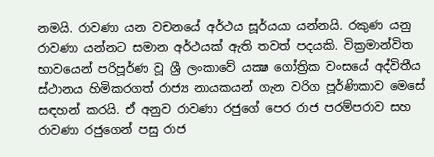නමයි. රාවණා යන වචනයේ අර්ථය සූර්යයා යන්නයි. රකුණ යනු රාවණා යන්නට සමාන අර්ථයක් ඇති තවත් පදයකි. වික්‍රමාන්විත භාවයෙන් පරිපූර්ණ වූ ශ්‍රී ලංකාවේ යක්‍ෂ ගෝත්‍රික වංසයේ අද්විතීය ස්ථානය හිමිකරගත් රාජ්‍ය නායකයන් ගැන වරිග පූර්ණිකාව මෙසේ සඳහන් කරයි. ඒ අනුව රාවණා රජුගේ පෙර රාජ පරම්පරාව සහ රාවණා රජුගෙන් පසු රාජ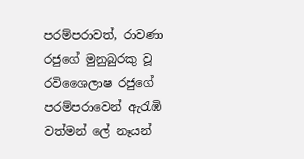පරම්පරාවත්, රාවණා රජුගේ මුනුබුරකු වූ රවිශෛලාෂ රජුගේ පරම්පරාවෙන් ඇරැඹි වත්මන් ලේ නෑයන්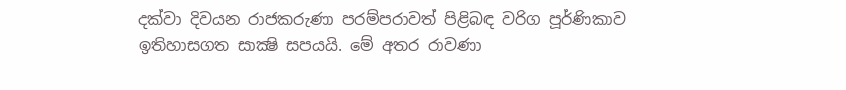දක්වා දිවයන රාජකරුණා පරම්පරාවත් පිළිබඳ වරිග පූර්ණිකාව ඉතිහාසගත සාක්‍ෂි සපයයි. මේ අතර රාවණා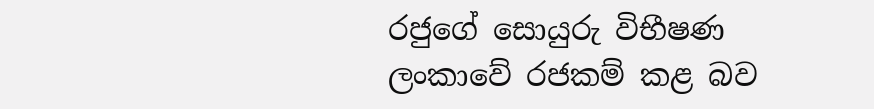රජුගේ සොයුරු විභීෂණ ලංකාවේ රජකම් කළ බව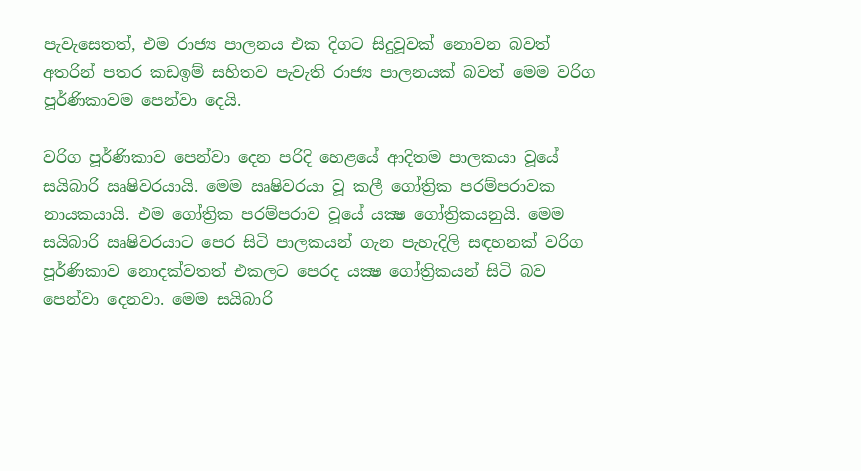පැවැසෙතත්, එම රාජ්‍ය පාලනය එක දිගට සිදුවූවක් නොවන බවත් අතරින් පතර කඩඉම් සහිතව පැවැති රාජ්‍ය පාලනයක් බවත් මෙම වරිග පූර්ණිකාවම පෙන්වා දෙයි.

වරිග පූර්ණිකාව පෙන්වා දෙන පරිදි හෙළයේ ආදිතම පාලකයා වූයේ සයිබාරි ඍෂිවරයායි. මෙම ඍෂිවරයා වූ කලී ගෝත්‍රික පරම්පරාවක නායකයායි. එම ගෝත්‍රික පරම්පරාව වූයේ යක්‍ෂ ගෝත්‍රිකයනුයි. මෙම සයිබාරි ඍෂිවරයාට පෙර සිටි පාලකයන් ගැන පැහැදිලි සඳහනක් වරිග පූර්ණිකාව නොදක්වතත් එකලට පෙරද යක්‍ෂ ගෝත්‍රිකයන් සිටි බව පෙන්වා දෙනවා. මෙම සයිබාරි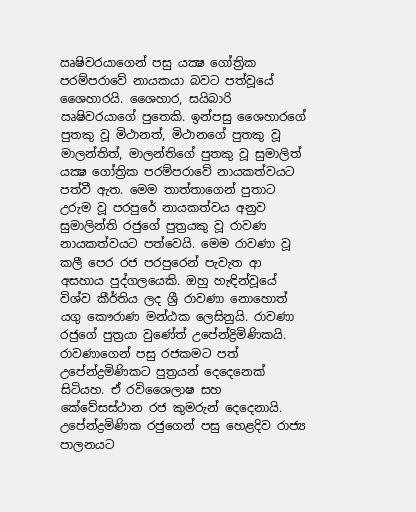ඍෂිවරයාගෙන් පසු යක්‍ෂ ගෝත්‍රික පරම්පරාවේ නායකයා බවට පත්වූයේ ශෛහාරයි. ශෛහාර, සයිබාරි ඍෂිවරයාගේ පුතෙකි. ඉන්පසු ශෛහාරගේ පුතකු වූ මිථානත්, මිථානගේ පුතකු වූ මාලන්තිත්, මාලන්තිගේ පුතකු වූ සුමාලිත් යක්‍ෂ ගෝත්‍රික පරම්පරාවේ නායකත්වයට පත්වී ඇත. මෙම තාත්තාගෙන් පුතාට උරුම වූ පරපුරේ නායකත්වය අනුව සුමාලින්ති රජුගේ පුත්‍රයකු වූ රාවණ නායකත්වයට පත්වෙයි. මෙම රාවණා වූ කලී පෙර රජ පරපුරෙන් පැවැත ආ අසහාය පුද්ගලයෙකි. ඔහු හැඳින්වූයේ විශ්ව කීර්තිය ලද ශ්‍රී රාවණා නොහොත් යගු කෞරාණ මන්ඨක ලෙසිනුයි. රාවණා රජුගේ පුත්‍රයා වුණේත් උපේන්ද්‍රිමිණිකයි. රාවණාගෙන් පසු රජකමට පත් උපේන්ද්‍රමිණිකට පුත්‍රයන් දෙදෙනෙක් සිටියහ. ඒ රවිශෛලාෂ සහ කේවේසස්ථාන රජ කුමරුන් දෙදෙනායි. උපේන්ද්‍රමිණික රජුගෙන් පසු හෙළදිව රාජ්‍ය පාලනයට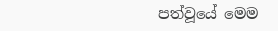පත්වූයේ මෙම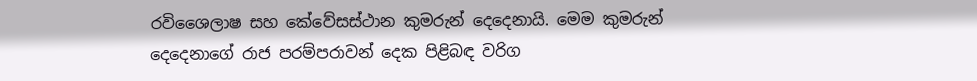රවිශෛලාෂ සහ කේවේසස්ථාන කුමරුන් දෙදෙනායි. මෙම කුමරුන් දෙදෙනාගේ රාජ පරම්පරාවන් දෙක පිළිබඳ වරිග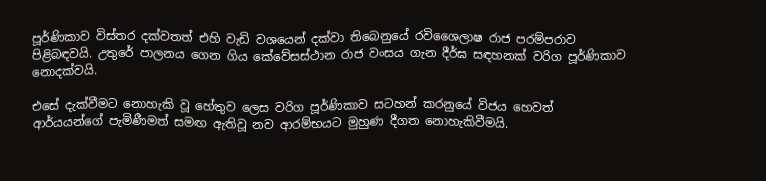පූර්ණිකාව විස්තර දක්වතත් එහි වැඩි වශයෙන් දක්වා තිබෙනුයේ රවිශෛලාෂ රාජ පරම්පරාව පිළිබඳවයි. උතුරේ පාලනය ගෙන ගිය කේවේසස්ථාන රාජ වංසය ගැන දීර්ඝ සඳහනක් වරිග පූර්ණිකාව නොදක්වයි.

එසේ දැක්වීමට නොහැකි වූ හේතුව ලෙස වරිග පූර්ණිකාව සටහන් කරනුයේ විජය හෙවත් ආර්යයන්ගේ පැමිණීමත් සමඟ ඇතිවූ නව ආරම්භයට මුහුණ දීගත නොහැකිවීමයි.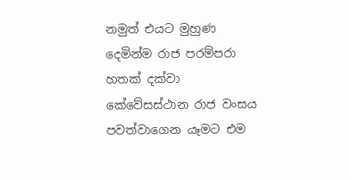නමුත් එයට මුහුණ දෙමින්ම රාජ පරම්පරා හතක් දක්වා කේවේසස්ථාන රාජ වංසය පවත්වාගෙන යෑමට එම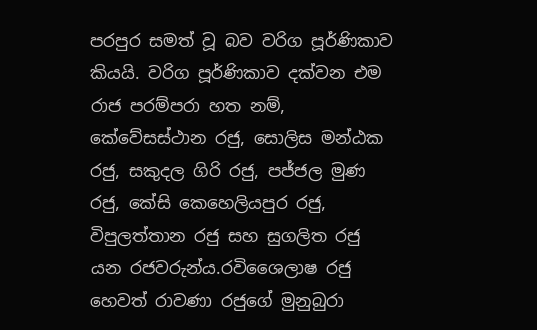පරපුර සමත් වූ බව වරිග පූර්ණිකාව කියයි. වරිග පූර්ණිකාව දක්වන එම රාජ පරම්පරා හත නම්, කේවේසස්ථාන රජු, සොලිස මන්ඨක රජු, සකුදල ගිරි රජු, පජ්ජල මුණ රජු, කේසි කෙහෙලියපුර රජු, විපුලත්තාන රජු සහ සුගලිත රජු යන රජවරුන්ය.රවිශෛලාෂ රජු හෙවත් රාවණා රජුගේ මුනුබුරා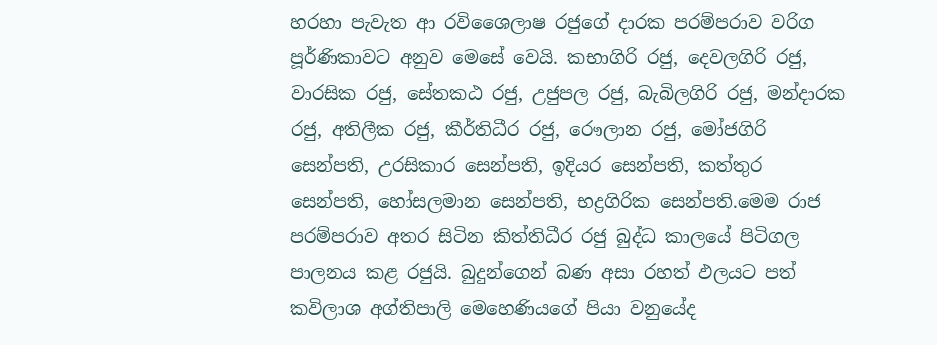හරහා පැවැත ආ රවිශෛලාෂ රජුගේ දාරක පරම්පරාව වරිග පූර්ණිකාවට අනුව මෙසේ වෙයි. කභාගිරි රජු, දෙවලගිරි රජු, වාරසික රජු, සේතකඨ රජු, උජුපල රජු, බැබිලගිරි රජු, මන්දාරක රජු, අතිලීක රජු, කීර්තිධීර රජු, රෞලාන රජු, මෝජගිරි සෙන්පති, උරසිකාර සෙන්පති, ඉදියර සෙන්පති, කත්තුර සෙන්පති, හෝසලමාන සෙන්පති, භද්‍රගිරික සෙන්පති.මෙම රාජ පරම්පරාව අතර සිටින කිත්තිධීර රජු බුද්ධ කාලයේ පිටිගල පාලනය කළ රජුයි. බුදුන්ගෙන් බණ අසා රහත් ඵලයට පත් කවිලාශ අග්තිපාලි මෙහෙණියගේ පියා වනුයේද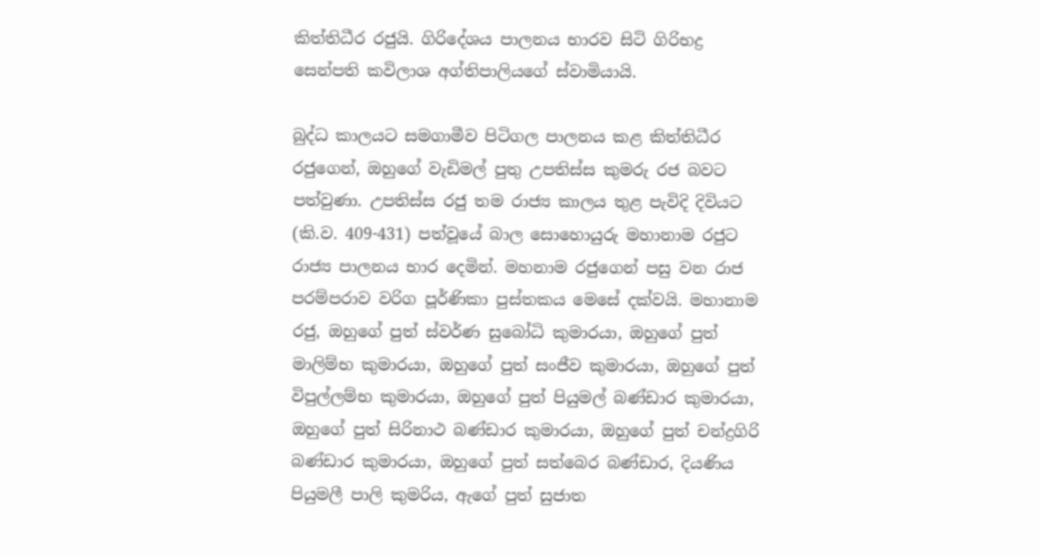කිත්තිධීර රජුයි. ගිරිදේශය පාලනය භාරව සිටි ගිරිභද්‍ර සෙන්පති කවිලාශ අග්තිපාලියගේ ස්වාමියායි.

බුද්ධ කාලයට සමගාමීව පිටිගල පාලනය කළ කිත්තිධීර රජුගෙන්, ඔහුගේ වැඩිමල් පුතු උපතිස්ස කුමරු රජ බවට පත්වුණා. උපතිස්ස රජු තම රාජ්‍ය කාලය තුළ පැවිදි දිවියට (කි.ව. 409-431) පත්වූයේ බාල සොහොයුරු මහානාම රජුට රාජ්‍ය පාලනය භාර දෙමින්. මහනාම රජුගෙන් පසු වන රාජ පරම්පරාව වරිග පූර්ණිකා පුස්තකය මෙසේ දක්වයි. මහානාම රජු, ඔහුගේ පුත් ස්වර්ණ සුබෝධි කුමාරයා, ඔහුගේ පුත් මාලිම්භ කුමාරයා, ඔහුගේ පුත් සංජීව කුමාරයා, ඔහුගේ පුත් විපුල්ලම්භ කුමාරයා, ඔහුගේ පුත් පියුමල් බණ්ඩාර කුමාරයා, ඔහුගේ පුත් සිරිනාථ බණ්ඩාර කුමාරයා, ඔහුගේ පුත් චන්ද්‍රගිරි බණ්ඩාර කුමාරයා, ඔහුගේ පුත් සත්බෙර බණ්ඩාර, දියණිය පියුමලී පාලි කුමරිය, ඇගේ පුත් සුජාත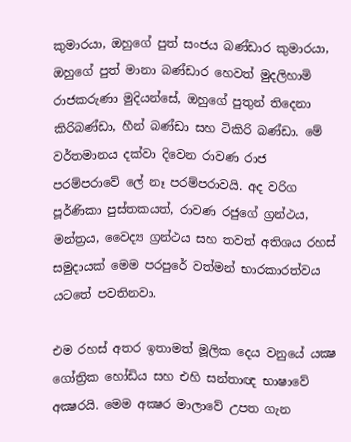කුමාරයා, ඔහුගේ පුත් සංජය බණ්ඩාර කුමාරයා, ඔහුගේ පුත් මානා බණ්ඩාර හෙවත් මුදලිහාමි රාජකරුණා මුදියන්සේ, ඔහුගේ පුතුන් තිදෙනා කිරිබණ්ඩා, හීන් බණ්ඩා සහ ටිකිරි බණ්ඩා. මේ වර්තමානය දක්වා දිවෙන රාවණ රාජ පරම්පරාවේ ලේ නෑ පරම්පරාවයි. අද වරිග පූර්ණිකා පුස්තකයත්, රාවණ රජුගේ ග්‍රන්ථය, මන්ත්‍රය, වෛද්‍ය ග්‍රන්ථය සහ තවත් අතිශය රහස් සමුදායක් මෙම පරපුරේ වත්මන් භාරකාරත්වය යටතේ පවතිනවා.

එම රහස් අතර ඉතාමත් මූලික දෙය වනුයේ යක්‍ෂ ගෝත්‍රික හෝඩිය සහ එහි සන්තාඥ භාෂාවේ අක්‍ෂරයි. මෙම අක්‍ෂර මාලාවේ උපත ගැන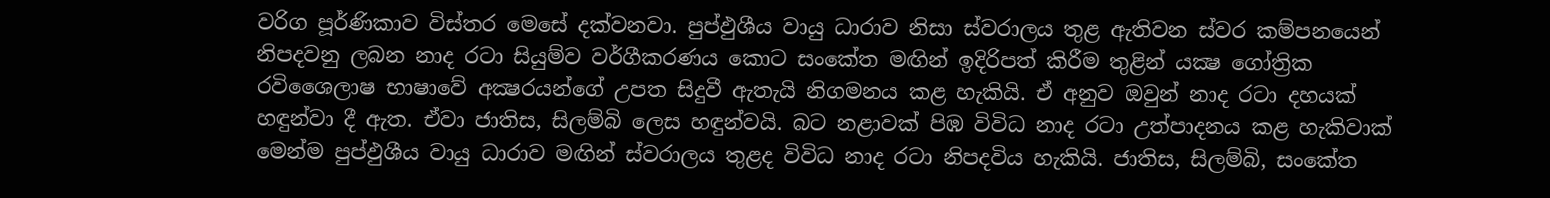වරිග පූර්ණිකාව විස්තර මෙසේ දක්වනවා. පුප්ඵුශීය වායු ධාරාව නිසා ස්වරාලය තුළ ඇතිවන ස්වර කම්පනයෙන් නිපදවනු ලබන නාද රටා සියුම්ව වර්ගීකරණය කොට සංකේත මඟින් ඉදිරිපත් කිරීම තුළින් යක්‍ෂ ගෝත්‍රික රවිශෛලාෂ භාෂාවේ අක්‍ෂරයන්ගේ උපත සිදුවී ඇතැයි නිගමනය කළ හැකියි. ඒ අනුව ඔවුන් නාද රටා දහයක් හඳුන්වා දී ඇත. ඒවා ජාතිස, සිලම්බි ලෙස හඳුන්වයි. බට නළාවක් පිඹ විවිධ නාද රටා උත්පාදනය කළ හැකිවාක් මෙන්ම පුප්ඵුශීය වායු ධාරාව මඟින් ස්වරාලය තුළද විවිධ නාද රටා නිපදවිය හැකියි. ජාතිස, සිලම්බි, සංකේත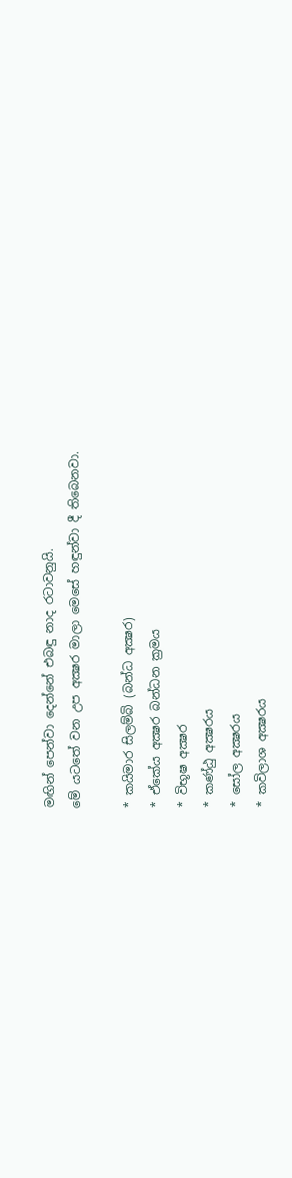මඟින් පෙන්වා දෙන්නේ එබඳු නාද රටාවනුයි.
මේ යටතේ වන උප අක්‍ෂර මාලා මෙසේ හඳුන්වා දී තිබෙනවා.

* කයිමාර සිලම්බි (බන්ධ අක්‍ෂර)
* ඒකේය අක්‍ෂර බන්ධන ක්‍රමය
* විභූෂ අක්‍ෂර
* කණ්ඨු අක්‍ෂරය
* සෝල අක්‍ෂරය
* කවිලාශ අක්‍ෂරය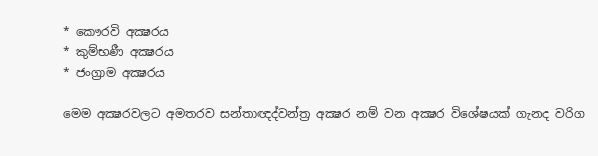* කෞරවි අක්‍ෂරය
* කුම්භණී අක්‍ෂරය
* ජංග්‍රාම අක්‍ෂරය

මෙම අක්‍ෂරවලට අමතරව සන්තාඥද්වන්ත්‍ර අක්‍ෂර නම් වන අක්‍ෂර විශේෂයක් ගැනද වරිග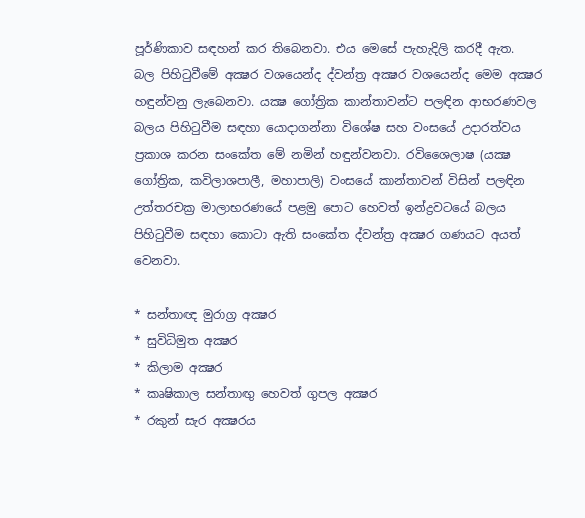පූර්ණිකාව සඳහන් කර තිබෙනවා. එය මෙසේ පැහැදිලි කරදී ඇත.
බල පිහිටුවීමේ අක්‍ෂර වශයෙන්ද ද්වන්ත්‍ර අක්‍ෂර වශයෙන්ද මෙම අක්‍ෂර හඳුන්වනු ලැබෙනවා. යක්‍ෂ ගෝත්‍රික කාන්තාවන්ට පලඳින ආභරණවල බලය පිහිටුවීම සඳහා යොදාගන්නා විශේෂ සහ වංසයේ උදාරත්වය ප්‍රකාශ කරන සංකේත මේ නමින් හඳුන්වනවා. රවිශෛලාෂ (යක්‍ෂ ගෝත්‍රික, කවිලාශපාලී, මහාපාලි) වංසයේ කාන්තාවන් විසින් පලඳින උත්තරචක්‍ර මාලාභරණයේ පළමු පොට හෙවත් ඉන්ද්‍රවටයේ බලය පිහිටුවීම සඳහා කොටා ඇති සංකේත ද්වන්ත්‍ර අක්‍ෂර ගණයට අයත් වෙනවා.

* සන්තාඥ මුරාග්‍ර අක්‍ෂර
* සුවිධිමුත අක්‍ෂර
* කිලාම අක්‍ෂර
* කෘෂිකාල සන්තාඟු හෙවත් ගුපල අක්‍ෂර
* රකුන් සැර අක්‍ෂරය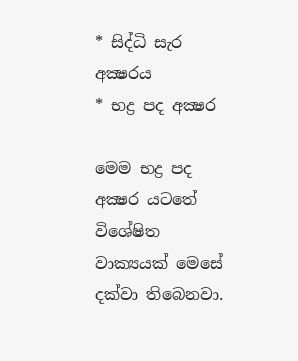* සිද්ධි සැර අක්‍ෂරය
* භද්‍ර පද අක්‍ෂර

මෙම භද්‍ර පද අක්‍ෂර යටතේ විශේෂිත වාක්‍යයක් මෙසේ දක්වා තිබෙනවා.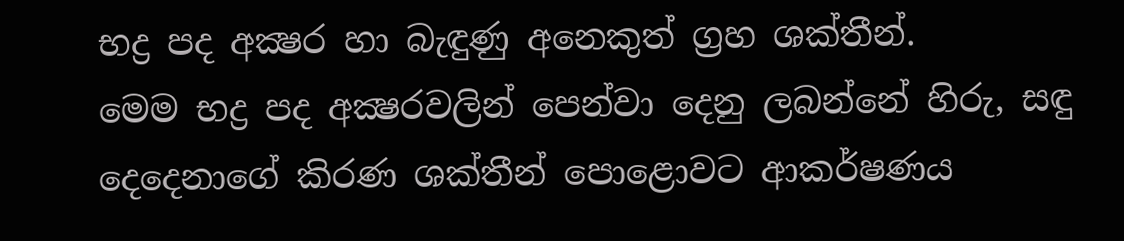භද්‍ර පද අක්‍ෂර හා බැඳුණු අනෙකුත් ග්‍රහ ශක්තීන්.
මෙම භද්‍ර පද අක්‍ෂරවලින් පෙන්වා දෙනු ලබන්නේ හිරු, සඳු දෙදෙනාගේ කිරණ ශක්තීන් පොළොවට ආකර්ෂණය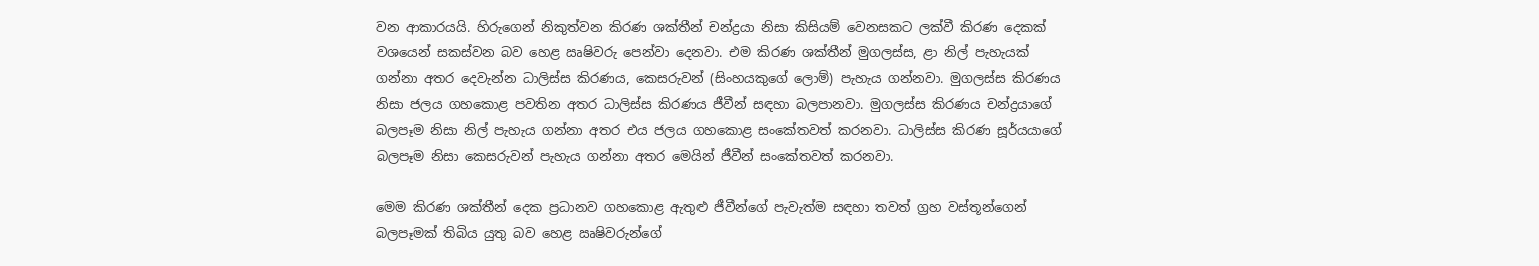වන ආකාරයයි. හිරුගෙන් නිකුත්වන කිරණ ශක්තීන් චන්ද්‍රයා නිසා කිසියම් වෙනසකට ලක්වී කිරණ දෙකක් වශයෙන් සකස්වන බව හෙළ ඍෂිවරු පෙන්වා දෙනවා. එම කිරණ ශක්තීන් මුගලස්ස, ළා නිල් පැහැයක් ගන්නා අතර දෙවැන්න ධාලිස්ස කිරණය, කෙසරුවන් (සිංහයකුගේ ලොම්) පැහැය ගන්නවා. මුගලස්ස කිරණය නිසා ජලය ගහකොළ පවතින අතර ධාලිස්ස කිරණය ජීවීන් සඳහා බලපානවා. මුගලස්ස කිරණය චන්ද්‍රයාගේ බලපෑම නිසා නිල් පැහැය ගන්නා අතර එය ජලය ගහකොළ සංකේතවත් කරනවා. ධාලිස්ස කිරණ සූර්යයාගේ බලපෑම නිසා කෙසරුවන් පැහැය ගන්නා අතර මෙයින් ජීවීන් සංකේතවත් කරනවා.

මෙම කිරණ ශක්තීන් දෙක ප්‍රධානව ගහකොළ ඇතුළු ජීවීන්ගේ පැවැත්ම සඳහා තවත් ග්‍රහ වස්තූන්ගෙන් බලපෑමක් තිබිය යුතු බව හෙළ ඍෂිවරුන්ගේ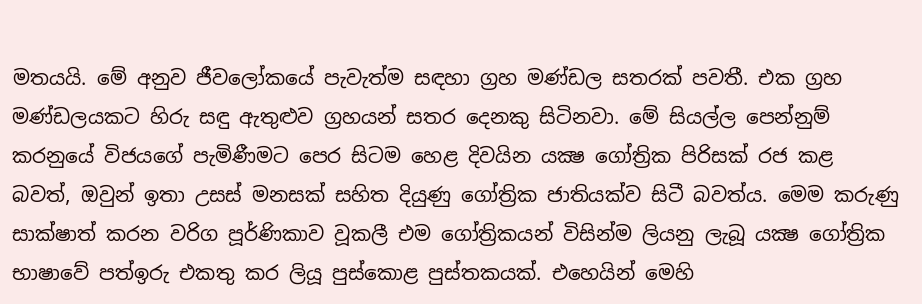මතයයි. මේ අනුව ජීවලෝකයේ පැවැත්ම සඳහා ග්‍රහ මණ්ඩල සතරක් පවතී. එක ග්‍රහ මණ්ඩලයකට හිරු සඳු ඇතුළුව ග්‍රහයන් සතර දෙනකු සිටිනවා. මේ සියල්ල පෙන්නුම් කරනුයේ විජයගේ පැමිණීමට පෙර සිටම හෙළ දිවයින යක්‍ෂ ගෝත්‍රික පිරිසක් රජ කළ බවත්, ඔවුන් ඉතා උසස් මනසක් සහිත දියුණු ගෝත්‍රික ජාතියක්ව සිටී බවත්ය. මෙම කරුණු සාක්ෂාත් කරන වරිග පූර්ණිකාව වූකලී එම ගෝත්‍රිකයන් විසින්ම ලියනු ලැබූ යක්‍ෂ ගෝත්‍රික භාෂාවේ පත්ඉරු එකතු කර ලියූ පුස්කොළ පුස්තකයක්. එහෙයින් මෙහි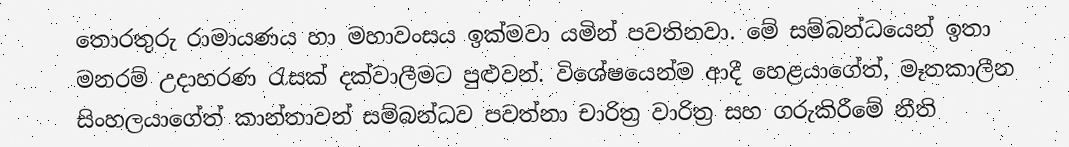තොරතුරු රාමායණය හා මහාවංසය ඉක්මවා යමින් පවතිනවා. මේ සම්බන්ධයෙන් ඉතා මනරම් උදාහරණ රැසක් දක්වාලීමට පුළුවන්. විශේෂයෙන්ම ආදී හෙළයාගේත්, මෑතකාලීන සිංහලයාගේත් කාන්තාවන් සම්බන්ධව පවත්නා චාරිත්‍ර වාරිත්‍ර සහ ගරුකිරීමේ නීති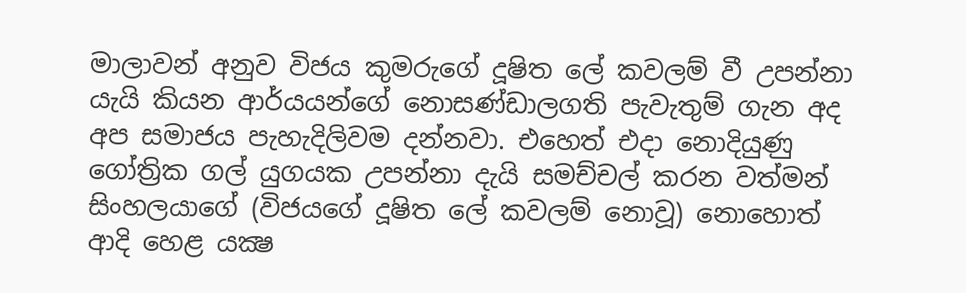මාලාවන් අනුව විජය කුමරුගේ දූෂිත ලේ කවලම් වී උපන්නා යැයි කියන ආර්යයන්ගේ නොසණ්ඩාලගති පැවැතුම් ගැන අද අප සමාජය පැහැදිලිවම දන්නවා. එහෙත් එදා නොදියුණු ගෝත්‍රික ගල් යුගයක උපන්නා දැයි සමච්චල් කරන වත්මන් සිංහලයාගේ (විජයගේ දූෂිත ලේ කවලම් නොවූ) නොහොත් ආදි හෙළ යක්‍ෂ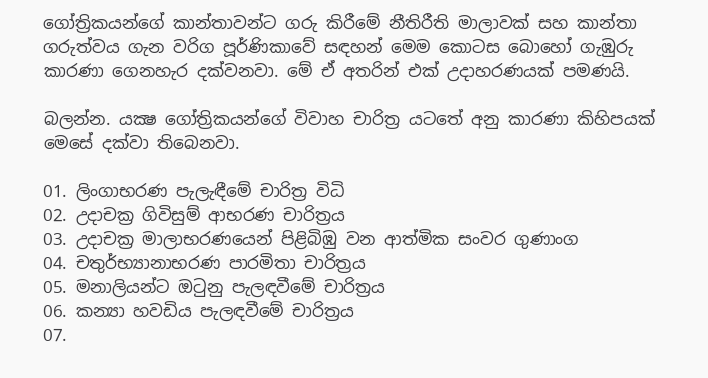ගෝත්‍රිකයන්ගේ කාන්තාවන්ට ගරු කිරීමේ නීතිරීති මාලාවක් සහ කාන්තා ගරුත්වය ගැන වරිග පූර්ණිකාවේ සඳහන් මෙම කොටස බොහෝ ගැඹුරු කාරණා ගෙනහැර දක්වනවා. මේ ඒ අතරින් එක් උදාහරණයක් පමණයි.

බලන්න. යක්‍ෂ ගෝත්‍රිකයන්ගේ විවාහ චාරිත්‍ර යටතේ අනු කාරණා කිහිපයක් මෙසේ දක්වා තිබෙනවා.

01. ලිංගාභරණ පැලැඳීමේ චාරිත්‍ර විධි
02. උදාචක්‍ර ගිවිසුම් ආභරණ චාරිත්‍රය
03. උදාචක්‍ර මාලාභරණයෙන් පිළිබිඹු වන ආත්මික සංවර ගුණාංග
04. චතුර්භ්‍යානාභරණ පාරමිතා චාරිත්‍රය
05. මනාලියන්ට ඔටුනු පැලඳවීමේ චාරිත්‍රය
06. කන්‍යා හවඩිය පැලඳවීමේ චාරිත්‍රය
07.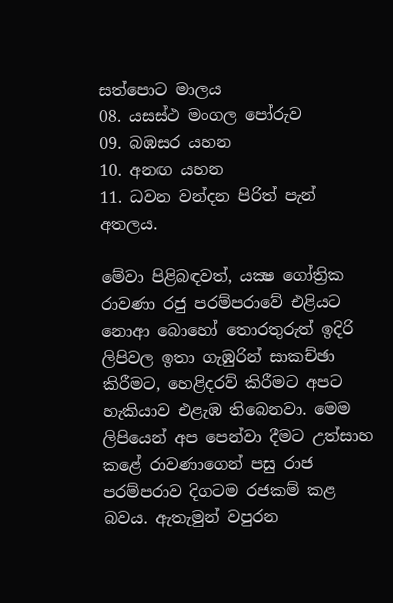සත්පොට මාලය
08. යසස්ථ මංගල පෝරුව
09. බඹසර යහන
10. අනඟ යහන
11. ධවන වන්දන පිරිත් පැන් අතලය.

මේවා පිළිබඳවත්, යක්‍ෂ ගෝත්‍රික රාවණා රජු පරම්පරාවේ එළියට නොආ බොහෝ තොරතුරුත් ඉදිරි ලිපිවල ඉතා ගැඹුරින් සාකච්ඡා කිරීමට, හෙළිදරව් කිරීමට අපට හැකියාව එළැඹ තිබෙනවා. මෙම ලිපියෙන් අප පෙන්වා දීමට උත්සාහ කළේ රාවණාගෙන් පසු රාජ පරම්පරාව දිගටම රජකම් කළ බවය. ඇතැමුන් වපුරන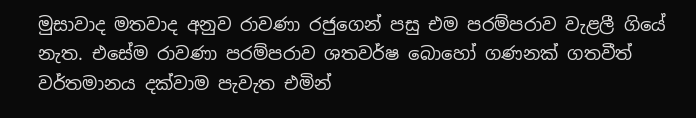මුසාවාද මතවාද අනුව රාවණා රජුගෙන් පසු එම පරම්පරාව වැළලී ගියේ නැත. එසේම රාවණා පරම්පරාව ශතවර්ෂ බොහෝ ගණනක් ගතවීත් වර්තමානය දක්වාම පැවැත එමින්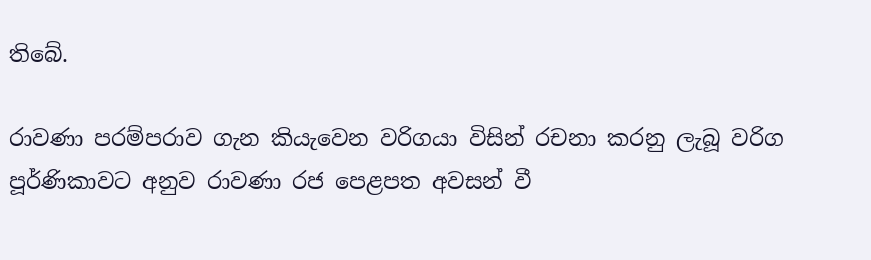තිබේ.

රාවණා පරම්පරාව ගැන කියැවෙන වරිගයා විසින් රචනා කරනු ලැබූ වරිග පූර්ණිකාවට අනුව රාවණා රජ පෙළපත අවසන් වී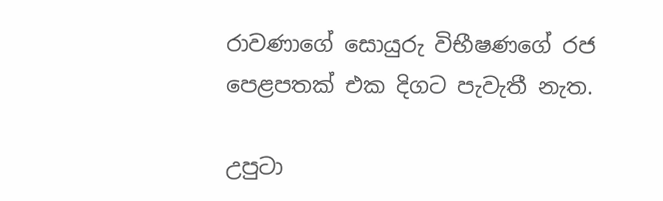රාවණාගේ සොයුරු විභීෂණගේ රජ පෙළපතක් එක දිගට පැවැතී නැත.

උපුටා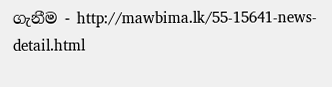ගැනීම - http://mawbima.lk/55-15641-news-detail.html